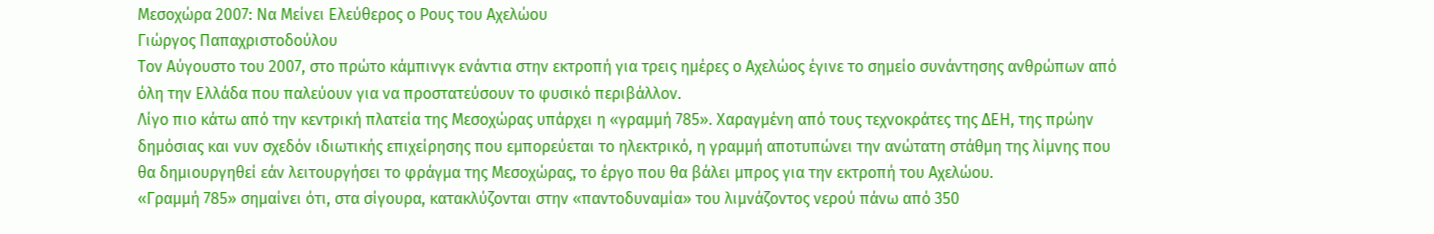Μεσοχώρα 2007: Να Μείνει Ελεύθερος ο Ρους του Αχελώου
Γιώργος Παπαχριστοδούλου
Τον Αύγουστο του 2007, στο πρώτο κάμπινγκ ενάντια στην εκτροπή για τρεις ημέρες ο Αχελώος έγινε το σημείο συνάντησης ανθρώπων από όλη την Ελλάδα που παλεύουν για να προστατεύσουν το φυσικό περιβάλλον.
Λίγο πιο κάτω από την κεντρική πλατεία της Μεσοχώρας υπάρχει η «γραμμή 785». Χαραγμένη από τους τεχνοκράτες της ΔΕΗ, της πρώην δημόσιας και νυν σχεδόν ιδιωτικής επιχείρησης που εμπορεύεται το ηλεκτρικό, η γραμμή αποτυπώνει την ανώτατη στάθμη της λίμνης που θα δημιουργηθεί εάν λειτουργήσει το φράγμα της Μεσοχώρας, το έργο που θα βάλει μπρος για την εκτροπή του Αχελώου.
«Γραμμή 785» σημαίνει ότι, στα σίγουρα, κατακλύζονται στην «παντοδυναμία» του λιμνάζοντος νερού πάνω από 350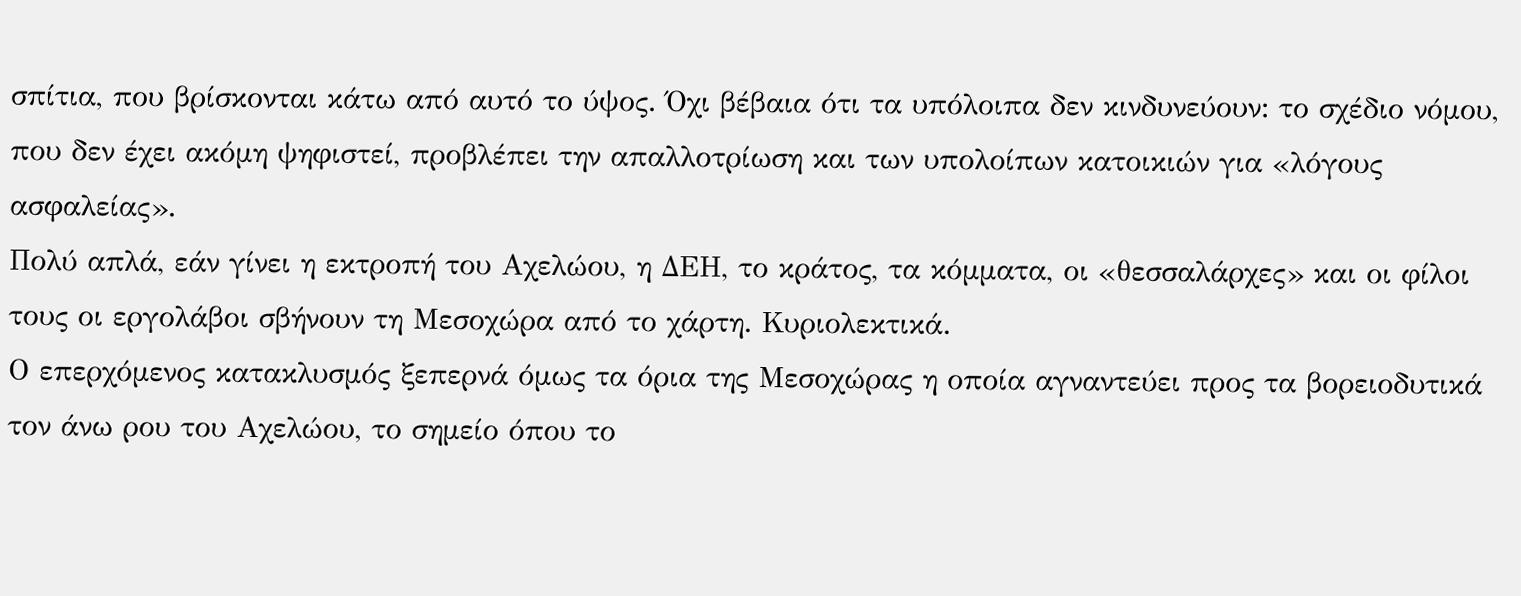σπίτια, που βρίσκονται κάτω από αυτό το ύψος. Όχι βέβαια ότι τα υπόλοιπα δεν κινδυνεύουν: το σχέδιο νόμου, που δεν έχει ακόμη ψηφιστεί, προβλέπει την απαλλοτρίωση και των υπολοίπων κατοικιών για «λόγους ασφαλείας».
Πολύ απλά, εάν γίνει η εκτροπή του Αχελώου, η ΔΕΗ, το κράτος, τα κόμματα, οι «θεσσαλάρχες» και οι φίλοι τους οι εργολάβοι σβήνουν τη Μεσοχώρα από το χάρτη. Κυριολεκτικά.
Ο επερχόμενος κατακλυσμός ξεπερνά όμως τα όρια της Μεσοχώρας η οποία αγναντεύει προς τα βορειοδυτικά τον άνω ρου του Αχελώου, το σημείο όπου το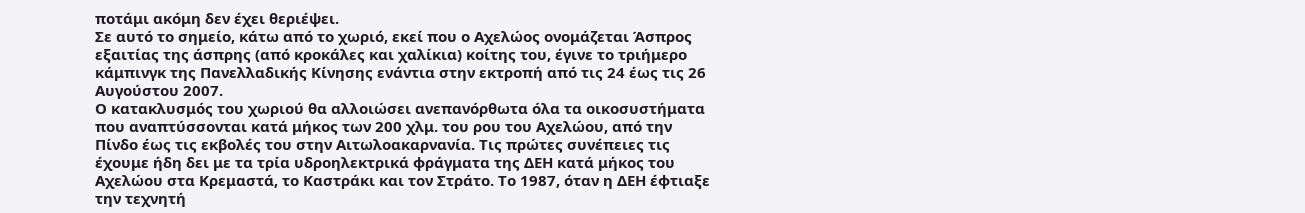ποτάμι ακόμη δεν έχει θεριέψει.
Σε αυτό το σημείο, κάτω από το χωριό, εκεί που ο Αχελώος ονομάζεται Άσπρος εξαιτίας της άσπρης (από κροκάλες και χαλίκια) κοίτης του, έγινε το τριήμερο κάμπινγκ της Πανελλαδικής Κίνησης ενάντια στην εκτροπή από τις 24 έως τις 26 Αυγούστου 2007.
Ο κατακλυσμός του χωριού θα αλλοιώσει ανεπανόρθωτα όλα τα οικοσυστήματα που αναπτύσσονται κατά μήκος των 200 χλμ. του ρου του Αχελώου, από την Πίνδο έως τις εκβολές του στην Αιτωλοακαρνανία. Τις πρώτες συνέπειες τις έχουμε ήδη δει με τα τρία υδροηλεκτρικά φράγματα της ΔΕΗ κατά μήκος του Αχελώου στα Κρεμαστά, το Καστράκι και τον Στράτο. Το 1987, όταν η ΔΕΗ έφτιαξε την τεχνητή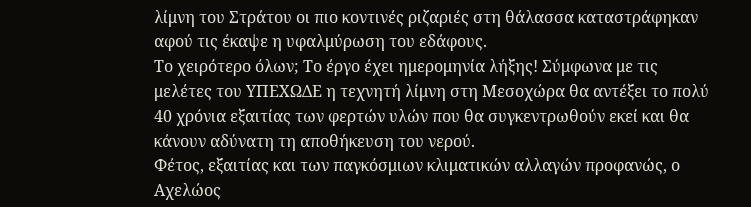λίμνη του Στράτου οι πιο κοντινές ριζαριές στη θάλασσα καταστράφηκαν αφού τις έκαψε η υφαλμύρωση του εδάφους.
Το χειρότερο όλων; Το έργο έχει ημερομηνία λήξης! Σύμφωνα με τις μελέτες του ΥΠΕΧΩΔΕ η τεχνητή λίμνη στη Μεσοχώρα θα αντέξει το πολύ 40 χρόνια εξαιτίας των φερτών υλών που θα συγκεντρωθούν εκεί και θα κάνουν αδύνατη τη αποθήκευση του νερού.
Φέτος, εξαιτίας και των παγκόσμιων κλιματικών αλλαγών προφανώς, ο Αχελώος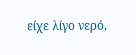είχε λίγο νερό,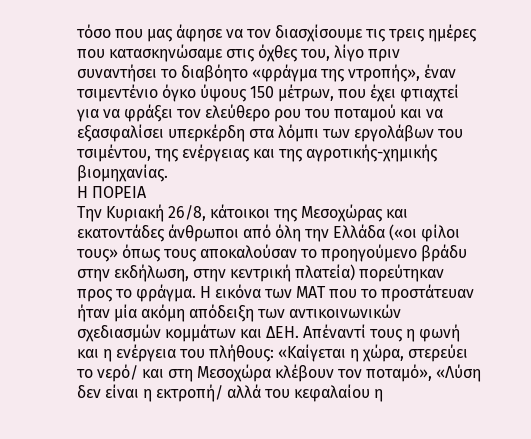τόσο που μας άφησε να τον διασχίσουμε τις τρεις ημέρες που κατασκηνώσαμε στις όχθες του, λίγο πριν συναντήσει το διαβόητο «φράγμα της ντροπής», έναν τσιμεντένιο όγκο ύψους 150 μέτρων, που έχει φτιαχτεί για να φράξει τον ελεύθερο ρου του ποταμού και να εξασφαλίσει υπερκέρδη στα λόμπι των εργολάβων του τσιμέντου, της ενέργειας και της αγροτικής-χημικής βιομηχανίας.
Η ΠΟΡΕΙΑ
Την Κυριακή 26/8, κάτοικοι της Μεσοχώρας και εκατοντάδες άνθρωποι από όλη την Ελλάδα («οι φίλοι τους» όπως τους αποκαλούσαν το προηγούμενο βράδυ στην εκδήλωση, στην κεντρική πλατεία) πορεύτηκαν προς το φράγμα. Η εικόνα των ΜΑΤ που το προστάτευαν ήταν μία ακόμη απόδειξη των αντικοινωνικών σχεδιασμών κομμάτων και ΔΕΗ. Απέναντί τους η φωνή και η ενέργεια του πλήθους: «Καίγεται η χώρα, στερεύει το νερό/ και στη Μεσοχώρα κλέβουν τον ποταμό», «Λύση δεν είναι η εκτροπή/ αλλά του κεφαλαίου η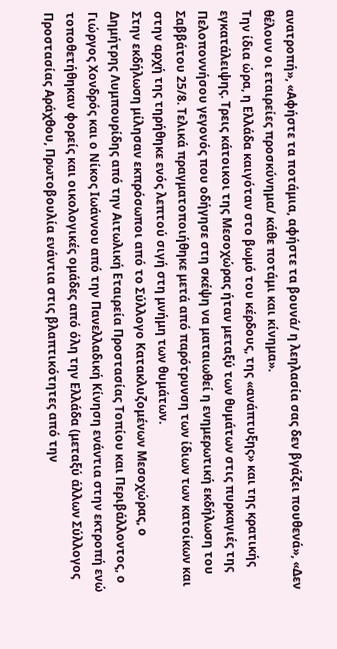ανατροπή», «Αφήστε τα ποτάμια, αφήστε τα βουνά/ η λεηλασία σας δεν βγάζει πουθενά», «Δεν θέλουν οι εταιρείες προσκύνημα/ κάθε ποτάμι και κίνημα».
Την ίδια ώρα, η Ελλάδα καιγόταν στο βωμό του κέρδους, της «ανάπτυξης» και της κρατικής εγκατάλειψης. Τρεις κάτοικοι της Μεσοχώρας ήταν μεταξύ των θυμάτων στις πυρκαγιές της Πελοποννήσου γεγονός που οδήγησε στη σκέψη να ματαιωθεί η ενημερωτική εκδήλωση του Σαββάτου 25/8. Τελικά πραγματοποιήθηκε μετά από παρότρυνση των ίδιων των κατοίκων και στην αρχή της τηρήθηκε ενός λεπτού σιγή στη μνήμη των θυμάτων.
Στην εκδήλωση μίλησαν εκπρόσωποι από το Σύλλογο Κατακλυζομένων Μεσοχώρας, ο Δημήτρης Λυμπουρίδης από την Αιτωλική Εταιρεία Προστασίας Τοπίου και Περιβάλλοντος, ο Γιώργος Χονδρός και ο Νίκος Ιωάννου από την Πανελλαδική Κίνηση ενάντια στην εκτροπή ενώ τοποθετήθηκαν φορείς και οικολογικές ομάδες από όλη την Ελλάδα (μεταξύ άλλων Σύλλογος Προστασίας Αράχθου, Πρωτοβουλία ενάντια στις βλαπτικότητες από την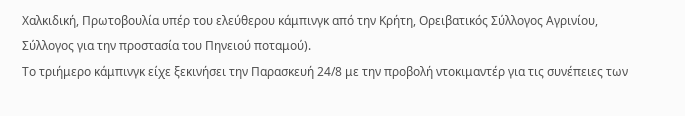Χαλκιδική, Πρωτοβουλία υπέρ του ελεύθερου κάμπινγκ από την Κρήτη, Ορειβατικός Σύλλογος Αγρινίου, Σύλλογος για την προστασία του Πηνειού ποταμού).
Το τριήμερο κάμπινγκ είχε ξεκινήσει την Παρασκευή 24/8 με την προβολή ντοκιμαντέρ για τις συνέπειες των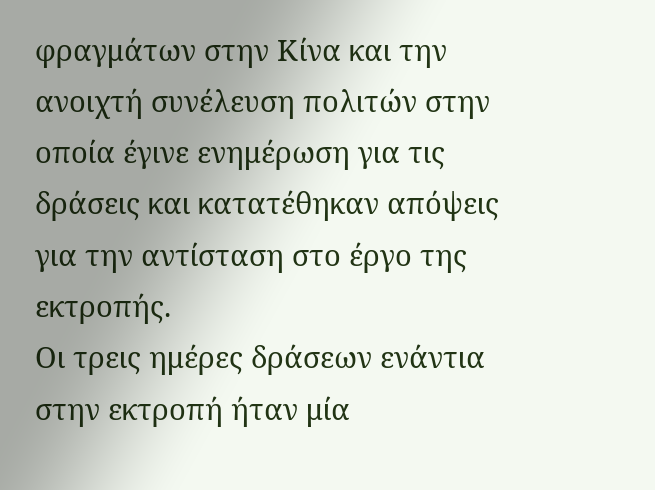φραγμάτων στην Κίνα και την ανοιχτή συνέλευση πολιτών στην οποία έγινε ενημέρωση για τις δράσεις και κατατέθηκαν απόψεις για την αντίσταση στο έργο της εκτροπής.
Οι τρεις ημέρες δράσεων ενάντια στην εκτροπή ήταν μία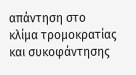απάντηση στο κλίμα τρομοκρατίας και συκοφάντησης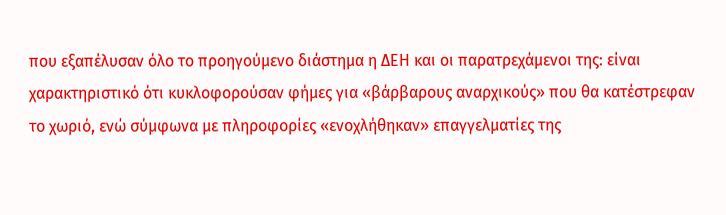που εξαπέλυσαν όλο το προηγούμενο διάστημα η ΔΕΗ και οι παρατρεχάμενοι της: είναι χαρακτηριστικό ότι κυκλοφορούσαν φήμες για «βάρβαρους αναρχικούς» που θα κατέστρεφαν το χωριό, ενώ σύμφωνα με πληροφορίες «ενοχλήθηκαν» επαγγελματίες της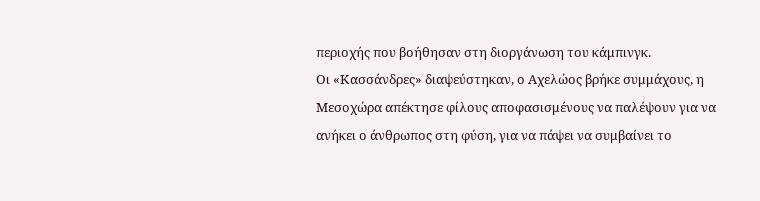περιοχής που βοήθησαν στη διοργάνωση του κάμπινγκ.
Οι «Κασσάνδρες» διαψεύστηκαν, ο Αχελώος βρήκε συμμάχους, η Μεσοχώρα απέκτησε φίλους αποφασισμένους να παλέψουν για να ανήκει ο άνθρωπος στη φύση, για να πάψει να συμβαίνει το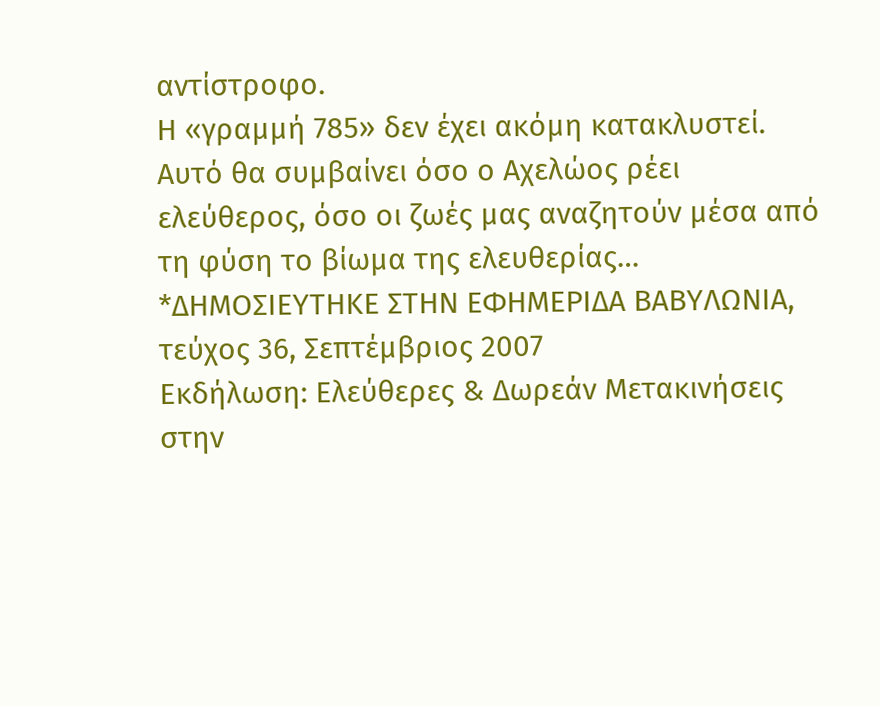αντίστροφο.
Η «γραμμή 785» δεν έχει ακόμη κατακλυστεί. Αυτό θα συμβαίνει όσο ο Αχελώος ρέει ελεύθερος, όσο οι ζωές μας αναζητούν μέσα από τη φύση το βίωμα της ελευθερίας…
*ΔΗΜΟΣΙΕΥΤΗΚΕ ΣΤΗΝ ΕΦΗΜΕΡΙΔΑ ΒΑΒΥΛΩΝΙΑ, τεύχος 36, Σεπτέμβριος 2007
Εκδήλωση: Ελεύθερες & Δωρεάν Μετακινήσεις στην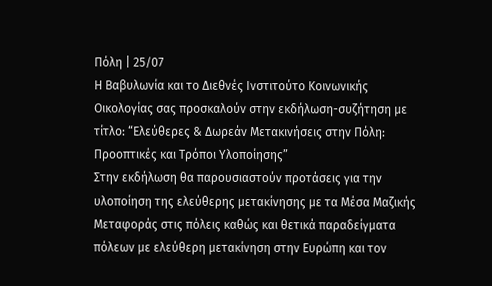Πόλη | 25/07
Η Βαβυλωνία και το Διεθνές Ινστιτούτο Κοινωνικής Οικολογίας σας προσκαλούν στην εκδήλωση-συζήτηση με τίτλο: “Ελεύθερες & Δωρεάν Μετακινήσεις στην Πόλη: Προοπτικές και Τρόποι Υλοποίησης”
Στην εκδήλωση θα παρουσιαστούν προτάσεις για την υλοποίηση της ελεύθερης μετακίνησης με τα Μέσα Μαζικής Μεταφοράς στις πόλεις καθώς και θετικά παραδείγματα πόλεων με ελεύθερη μετακίνηση στην Ευρώπη και τον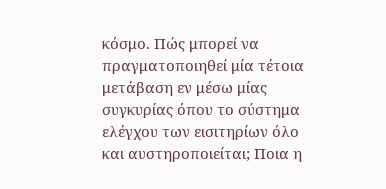κόσμο. Πώς μπορεί να πραγματοποιηθεί μία τέτοια μετάβαση εν μέσω μίας συγκυρίας όπου το σύστημα ελέγχου των εισιτηρίων όλο και αυστηροποιείται; Ποια η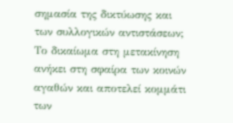σημασία της δικτύωσης και των συλλογικών αντιστάσεων; Το δικαίωμα στη μετακίνηση ανήκει στη σφαίρα των κοινών αγαθών και αποτελεί κομμάτι των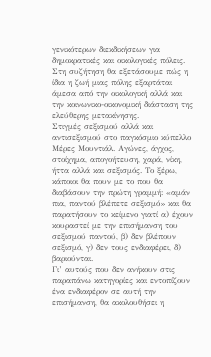γενικότερων διεκδικήσεων για δημοκρατικές και οικολογικές πόλεις.
Στη συζήτηση θα εξετάσουμε πώς η ίδια η ζωή μιας πόλης εξαρτάται άμεσα από την οικολογική αλλά και την κοινωνικο-οικονομική διάσταση της ελεύθερης μετακίνησης.
Στιγμές σεξισμού αλλά και αντισεξισμού στο παγκόσμιο κύπελλο
Μέρες Μουντιάλ. Αγώνες, άγχος, στοίχημα, απογοήτευση, χαρά, νίκη, ήττα αλλά και σεξισμός. Το ξέρω, κάποιοι θα πουν με το που θα διαβάσουν την πρώτη γραμμή: «αμάν πια, παντού βλέπετε σεξισμό» και θα παρατήσουν το κείμενο γιατί α) έχουν κουραστεί με την επισήμανση του σεξισμού παντού, β) δεν βλέπουν σεξισμό, γ) δεν τους ενδιαφέρει, δ) βαριούνται.
Γι’ αυτούς που δεν ανήκουν στις παραπάνω κατηγορίες και εντοπίζουν ένα ενδιαφέρον σε αυτή την επισήμανση, θα ακολουθήσει η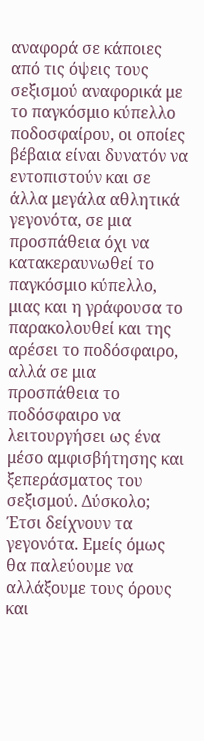αναφορά σε κάποιες από τις όψεις τους σεξισμού αναφορικά με το παγκόσμιο κύπελλο ποδοσφαίρου, οι οποίες βέβαια είναι δυνατόν να εντοπιστούν και σε άλλα μεγάλα αθλητικά γεγονότα, σε μια προσπάθεια όχι να κατακεραυνωθεί το παγκόσμιο κύπελλο, μιας και η γράφουσα το παρακολουθεί και της αρέσει το ποδόσφαιρο, αλλά σε μια προσπάθεια το ποδόσφαιρο να λειτουργήσει ως ένα μέσο αμφισβήτησης και ξεπεράσματος του σεξισμού. Δύσκολο; Έτσι δείχνουν τα γεγονότα. Εμείς όμως θα παλεύουμε να αλλάξουμε τους όρους και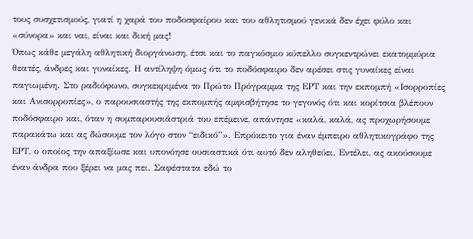τους συσχετισμούς, γιατί η χαρά του ποδοσφαίρου και του αθλητισμού γενικά δεν έχει φύλο και «σύνορα» και ναι, είναι και δική μας!
Όπως κάθε μεγάλη αθλητική διοργάνωση, έτσι και το παγκόσμιο κύπελλο συγκεντρώνει εκατομμύρια θεατές, άνδρες και γυναίκες. Η αντίληψη όμως ότι το ποδόσφαιρο δεν αρέσει στις γυναίκες είναι παγιωμένη. Στο ραδιόφωνο, συγκεκριμένα το Πρώτο Πρόγραμμα της ΕΡΤ και την εκπομπή «Ισορροπίες και Ανισορροπίες», ο παρουσιαστής της εκπομπής αμφισβήτησε το γεγονός ότι και κορίτσια βλέπουν ποδόσφαιρο και, όταν η συμπαρουσιάστριά του επέμεινε, απάντησε «καλά, καλά, ας προχωρήσουμε παρακάτω και ας δώσουμε τον λόγο στον “ειδικό”». Επρόκειτο για έναν έμπειρο αθλητικογράφο της ΕΡΤ, ο οποίος την απαξίωσε και υπονόησε ουσιαστικά ότι αυτό δεν αληθεύει. Eντέλει, ας ακούσουμε έναν άνδρα που ξέρει να μας πει. Σαφέστατα εδώ το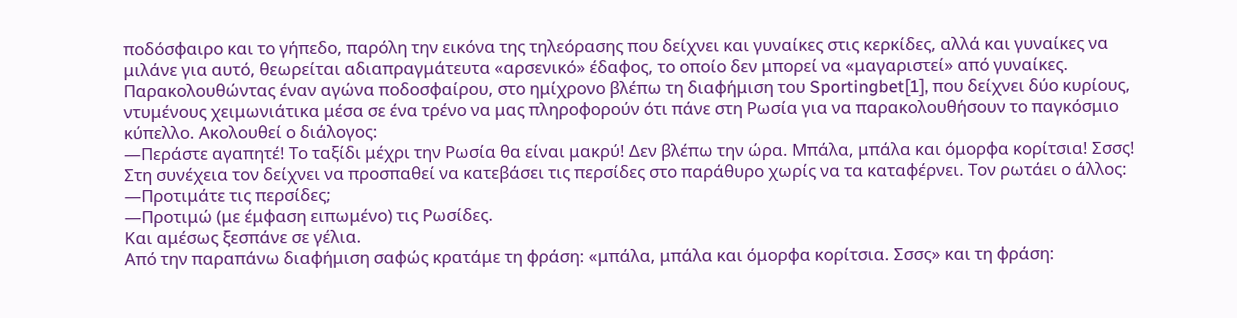ποδόσφαιρο και το γήπεδο, παρόλη την εικόνα της τηλεόρασης που δείχνει και γυναίκες στις κερκίδες, αλλά και γυναίκες να μιλάνε για αυτό, θεωρείται αδιαπραγμάτευτα «αρσενικό» έδαφος, το οποίο δεν μπορεί να «μαγαριστεί» από γυναίκες.
Παρακολουθώντας έναν αγώνα ποδοσφαίρου, στο ημίχρονο βλέπω τη διαφήμιση του Sportingbet[1], που δείχνει δύο κυρίους, ντυμένους χειμωνιάτικα μέσα σε ένα τρένο να μας πληροφορούν ότι πάνε στη Ρωσία για να παρακολουθήσουν το παγκόσμιο κύπελλο. Ακολουθεί ο διάλογος:
―Περάστε αγαπητέ! Το ταξίδι μέχρι την Ρωσία θα είναι μακρύ! Δεν βλέπω την ώρα. Μπάλα, μπάλα και όμορφα κορίτσια! Σσσς!
Στη συνέχεια τον δείχνει να προσπαθεί να κατεβάσει τις περσίδες στο παράθυρο χωρίς να τα καταφέρνει. Τον ρωτάει ο άλλος:
―Προτιμάτε τις περσίδες;
―Προτιμώ (με έμφαση ειπωμένο) τις Ρωσίδες.
Και αμέσως ξεσπάνε σε γέλια.
Από την παραπάνω διαφήμιση σαφώς κρατάμε τη φράση: «μπάλα, μπάλα και όμορφα κορίτσια. Σσσς» και τη φράση: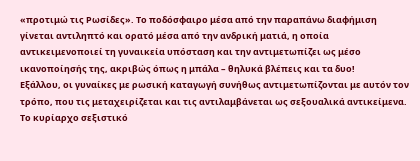«προτιμώ τις Ρωσίδες». Το ποδόσφαιρο μέσα από την παραπάνω διαφήμιση γίνεται αντιληπτό και ορατό μέσα από την ανδρική ματιά, η οποία αντικειμενοποιεί τη γυναικεία υπόσταση και την αντιμετωπίζει ως μέσο ικανοποίησής της, ακριβώς όπως η μπάλα – θηλυκά βλέπεις και τα δυο!
Εξάλλου, οι γυναίκες με ρωσική καταγωγή συνήθως αντιμετωπίζονται με αυτόν τον τρόπο, που τις μεταχειρίζεται και τις αντιλαμβάνεται ως σεξουαλικά αντικείμενα. Το κυρίαρχο σεξιστικό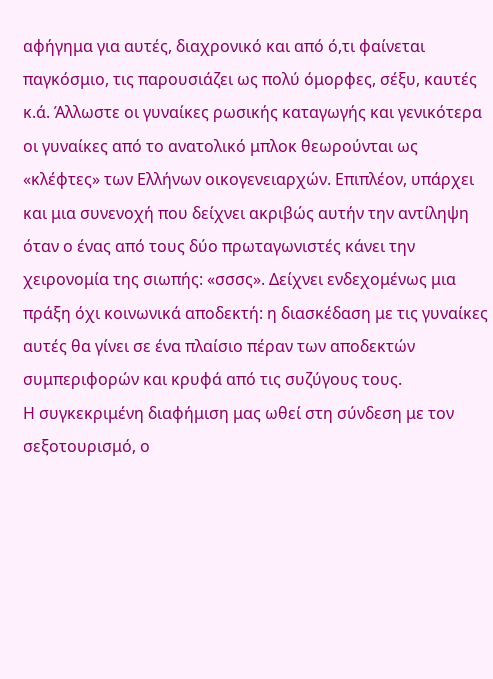αφήγημα για αυτές, διαχρονικό και από ό,τι φαίνεται παγκόσμιο, τις παρουσιάζει ως πολύ όμορφες, σέξυ, καυτές κ.ά. Άλλωστε οι γυναίκες ρωσικής καταγωγής και γενικότερα οι γυναίκες από το ανατολικό μπλοκ θεωρούνται ως «κλέφτες» των Ελλήνων οικογενειαρχών. Επιπλέον, υπάρχει και μια συνενοχή που δείχνει ακριβώς αυτήν την αντίληψη όταν ο ένας από τους δύο πρωταγωνιστές κάνει την χειρονομία της σιωπής: «σσσς». Δείχνει ενδεχομένως μια πράξη όχι κοινωνικά αποδεκτή: η διασκέδαση με τις γυναίκες αυτές θα γίνει σε ένα πλαίσιο πέραν των αποδεκτών συμπεριφορών και κρυφά από τις συζύγους τους.
Η συγκεκριμένη διαφήμιση μας ωθεί στη σύνδεση με τον σεξοτουρισμό, ο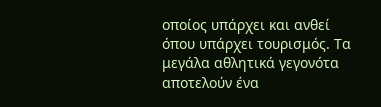οποίος υπάρχει και ανθεί όπου υπάρχει τουρισμός. Τα μεγάλα αθλητικά γεγονότα αποτελούν ένα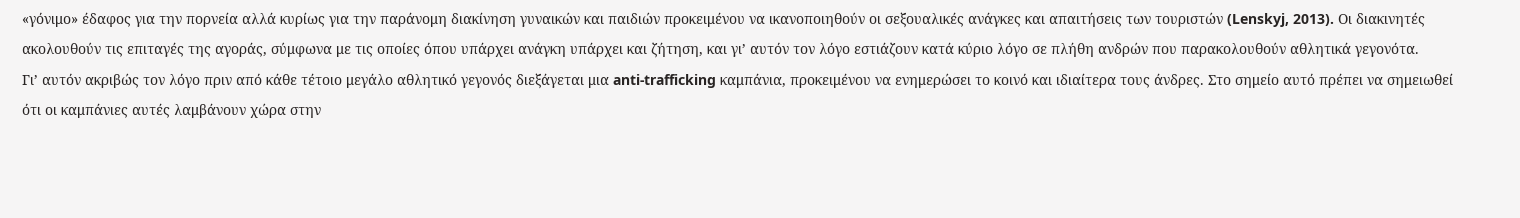«γόνιμο» έδαφος για την πορνεία αλλά κυρίως για την παράνομη διακίνηση γυναικών και παιδιών προκειμένου να ικανοποιηθούν οι σεξουαλικές ανάγκες και απαιτήσεις των τουριστών (Lenskyj, 2013). Οι διακινητές ακολουθούν τις επιταγές της αγοράς, σύμφωνα με τις οποίες όπου υπάρχει ανάγκη υπάρχει και ζήτηση, και γι’ αυτόν τον λόγο εστιάζουν κατά κύριο λόγο σε πλήθη ανδρών που παρακολουθούν αθλητικά γεγονότα.
Γι’ αυτόν ακριβώς τον λόγο πριν από κάθε τέτοιο μεγάλο αθλητικό γεγονός διεξάγεται μια anti-trafficking καμπάνια, προκειμένου να ενημερώσει το κοινό και ιδιαίτερα τους άνδρες. Στο σημείο αυτό πρέπει να σημειωθεί ότι οι καμπάνιες αυτές λαμβάνουν χώρα στην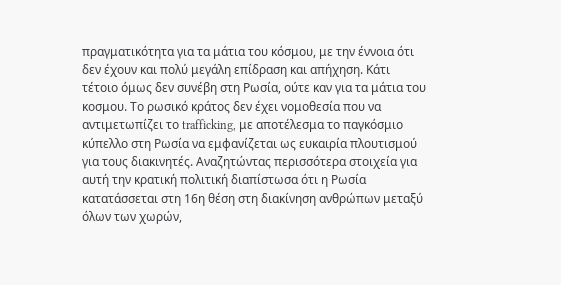πραγματικότητα για τα μάτια του κόσμου, με την έννοια ότι δεν έχουν και πολύ μεγάλη επίδραση και απήχηση. Κάτι τέτοιο όμως δεν συνέβη στη Ρωσία, ούτε καν για τα μάτια του κοσμου. Το ρωσικό κράτος δεν έχει νομοθεσία που να αντιμετωπίζει το trafficking, με αποτέλεσμα το παγκόσμιο κύπελλο στη Ρωσία να εμφανίζεται ως ευκαιρία πλουτισμού για τους διακινητές. Αναζητώντας περισσότερα στοιχεία για αυτή την κρατική πολιτική διαπίστωσα ότι η Ρωσία κατατάσσεται στη 16η θέση στη διακίνηση ανθρώπων μεταξύ όλων των χωρών,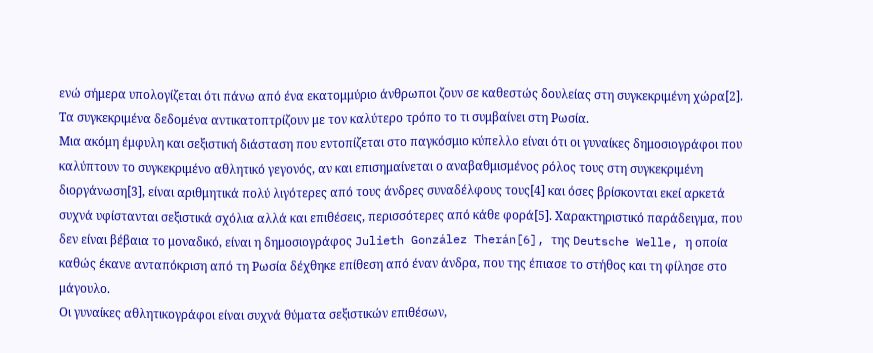ενώ σήμερα υπολογίζεται ότι πάνω από ένα εκατομμύριο άνθρωποι ζουν σε καθεστώς δουλείας στη συγκεκριμένη χώρα[2]. Τα συγκεκριμένα δεδομένα αντικατοπτρίζουν με τον καλύτερο τρόπο το τι συμβαίνει στη Ρωσία.
Μια ακόμη έμφυλη και σεξιστική διάσταση που εντοπίζεται στο παγκόσμιο κύπελλο είναι ότι οι γυναίκες δημοσιογράφοι που καλύπτουν το συγκεκριμένο αθλητικό γεγονός, αν και επισημαίνεται ο αναβαθμισμένος ρόλος τους στη συγκεκριμένη διοργάνωση[3], είναι αριθμητικά πολύ λιγότερες από τους άνδρες συναδέλφους τους[4] και όσες βρίσκονται εκεί αρκετά συχνά υφίστανται σεξιστικά σχόλια αλλά και επιθέσεις, περισσότερες από κάθε φορά[5]. Χαρακτηριστικό παράδειγμα, που δεν είναι βέβαια το μοναδικό, είναι η δημοσιογράφος Julieth González Therán[6], της Deutsche Welle, η οποία καθώς έκανε ανταπόκριση από τη Ρωσία δέχθηκε επίθεση από έναν άνδρα, που της έπιασε το στήθος και τη φίλησε στο μάγουλο.
Οι γυναίκες αθλητικογράφοι είναι συχνά θύματα σεξιστικών επιθέσων,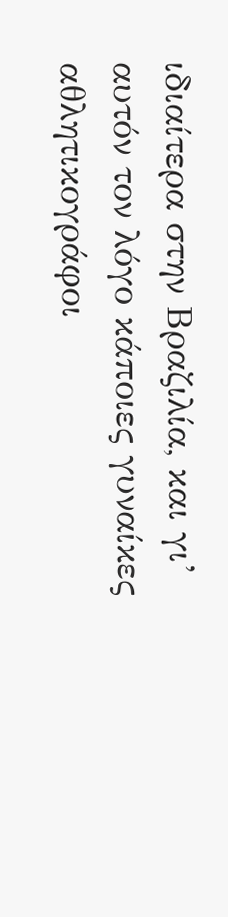ιδιαίτερα στην Βραζιλία, και γι’ αυτόν τον λόγο κάποιες γυναίκες αθλητικογράφοι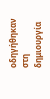οδηγήθηκαν στη δημιουργία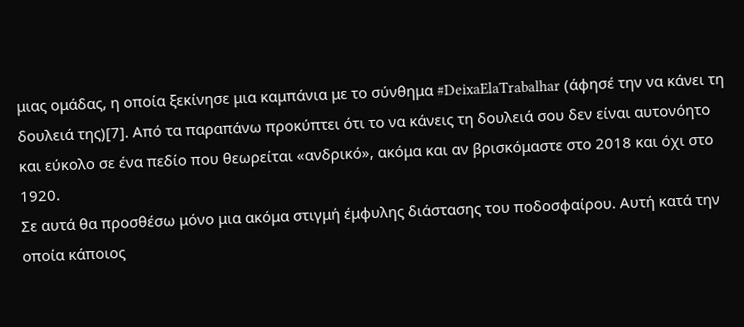μιας ομάδας, η οποία ξεκίνησε μια καμπάνια με το σύνθημα #DeixaElaTrabalhar (άφησέ την να κάνει τη δουλειά της)[7]. Από τα παραπάνω προκύπτει ότι το να κάνεις τη δουλειά σου δεν είναι αυτονόητο και εύκολο σε ένα πεδίο που θεωρείται «ανδρικό», ακόμα και αν βρισκόμαστε στο 2018 και όχι στο 1920.
Σε αυτά θα προσθέσω μόνο μια ακόμα στιγμή έμφυλης διάστασης του ποδοσφαίρου. Αυτή κατά την οποία κάποιος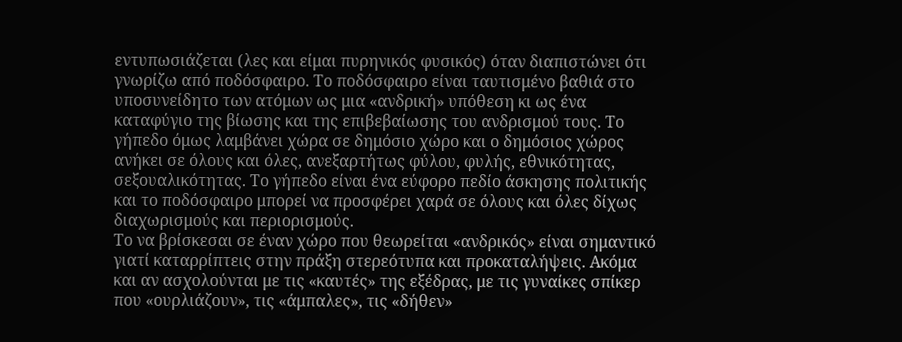εντυπωσιάζεται (λες και είμαι πυρηνικός φυσικός) όταν διαπιστώνει ότι γνωρίζω από ποδόσφαιρο. Το ποδόσφαιρο είναι ταυτισμένο βαθιά στο υποσυνείδητο των ατόμων ως μια «ανδρική» υπόθεση κι ως ένα καταφύγιο της βίωσης και της επιβεβαίωσης του ανδρισμού τους. Το γήπεδο όμως λαμβάνει χώρα σε δημόσιο χώρο και ο δημόσιος χώρος ανήκει σε όλους και όλες, ανεξαρτήτως φύλου, φυλής, εθνικότητας, σεξουαλικότητας. Το γήπεδο είναι ένα εύφορο πεδίο άσκησης πολιτικής και το ποδόσφαιρο μπορεί να προσφέρει χαρά σε όλους και όλες δίχως διαχωρισμούς και περιορισμούς.
Το να βρίσκεσαι σε έναν χώρο που θεωρείται «ανδρικός» είναι σημαντικό γιατί καταρρίπτεις στην πράξη στερεότυπα και προκαταλήψεις. Ακόμα και αν ασχολούνται με τις «καυτές» της εξέδρας, με τις γυναίκες σπίκερ που «ουρλιάζουν», τις «άμπαλες», τις «δήθεν»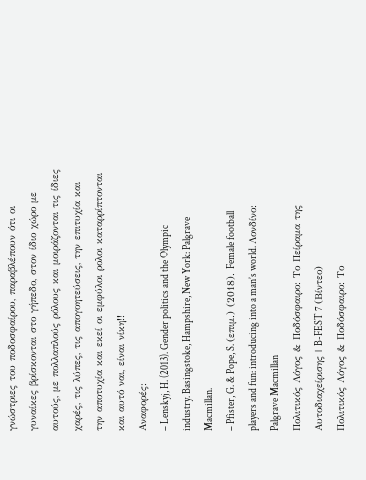γνώστριες του ποδοσφαίρου, παραβλέπουν ότι οι γυναίκες βρίσκονται στο γήπεδο, στον ίδιο χώρο με αυτούς, με πολλαπλούς ρόλους και μοιράζονται τις ίδιες χαρές, τις λύπες, τις απογοητεύσεις, την επιτυχία και την αποτυχία και εκεί οι εμφύλοι ρολοι καταρρίπτονται και αυτό ναι, είναι νίκη!!
Αναφορές:
– Lenskyj, H. (2013). Gender politics and the Olympic industry. Basingstoke, Hampshire, New York: Palgrave Macmillan.
– Pfister, G. & Pope, S. (επιμ.) (2018). Female football players and fun: introducing into a man’s world. Λονδίνο: Palgrave Macmillan
Πολιτικός Λόγος & Ποδόσφαιρο: Το Πείραμα της Αυτοδιαχείρισης | B-FEST 7 (Βίντεο)
Πολιτικός Λόγος & Ποδόσφαιρο: Το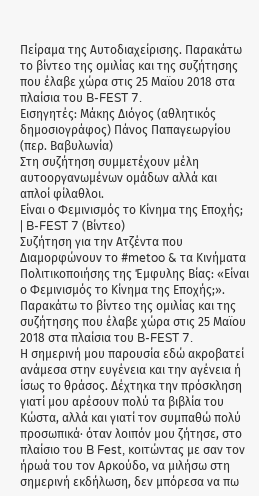Πείραμα της Αυτοδιαχείρισης. Παρακάτω το βίντεο της ομιλίας και της συζήτησης που έλαβε χώρα στις 25 Μαϊου 2018 στα πλαίσια του B-FEST 7.
Εισηγητές: Μάκης Διόγος (αθλητικός δημοσιογράφος) Πάνος Παπαγεωργίου (περ. Βαβυλωνία)
Στη συζήτηση συμμετέχουν μέλη αυτοοργανωμένων ομάδων αλλά και απλοί φίλαθλοι.
Είναι ο Φεμινισμός το Κίνημα της Εποχής; | B-FEST 7 (Βίντεο)
Συζήτηση για την Ατζέντα που Διαμορφώνουν το #metoo & τα Κινήματα Πολιτικοποιήσης της Έμφυλης Βίας: «Είναι ο Φεμινισμός το Κίνημα της Εποχής;». Παρακάτω το βίντεο της ομιλίας και της συζήτησης που έλαβε χώρα στις 25 Μαϊου 2018 στα πλαίσια του B-FEST 7.
Η σημερινή μου παρουσία εδώ ακροβατεί ανάμεσα στην ευγένεια και την αγένεια ή ίσως το θράσος. Δέχτηκα την πρόσκληση γιατί μου αρέσουν πολύ τα βιβλία του Κώστα, αλλά και γιατί τον συμπαθώ πολύ προσωπικά· όταν λοιπόν μου ζήτησε, στο πλαίσιο του B Fest, κοιτώντας με σαν τον ήρωά του τον Αρκούδο, να μιλήσω στη σημερινή εκδήλωση, δεν μπόρεσα να πω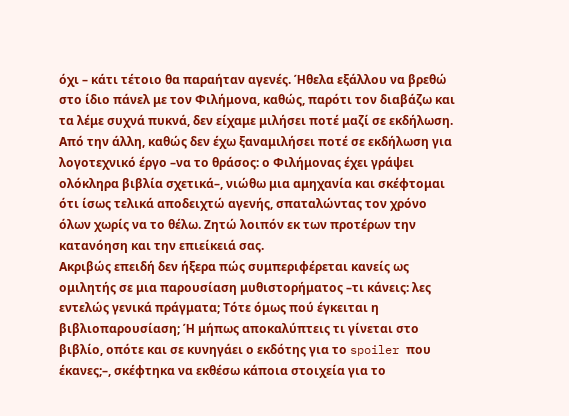όχι – κάτι τέτοιο θα παραήταν αγενές. Ήθελα εξάλλου να βρεθώ στο ίδιο πάνελ με τον Φιλήμονα, καθώς, παρότι τον διαβάζω και τα λέμε συχνά πυκνά, δεν είχαμε μιλήσει ποτέ μαζί σε εκδήλωση.
Από την άλλη, καθώς δεν έχω ξαναμιλήσει ποτέ σε εκδήλωση για λογοτεχνικό έργο –να το θράσος: ο Φιλήμονας έχει γράψει ολόκληρα βιβλία σχετικά–, νιώθω μια αμηχανία και σκέφτομαι ότι ίσως τελικά αποδειχτώ αγενής, σπαταλώντας τον χρόνο όλων χωρίς να το θέλω. Ζητώ λοιπόν εκ των προτέρων την κατανόηση και την επιείκειά σας.
Ακριβώς επειδή δεν ήξερα πώς συμπεριφέρεται κανείς ως ομιλητής σε μια παρουσίαση μυθιστορήματος –τι κάνεις: λες εντελώς γενικά πράγματα; Τότε όμως πού έγκειται η βιβλιοπαρουσίαση; Ή μήπως αποκαλύπτεις τι γίνεται στο βιβλίο, οπότε και σε κυνηγάει ο εκδότης για το spoiler που έκανες;–, σκέφτηκα να εκθέσω κάποια στοιχεία για το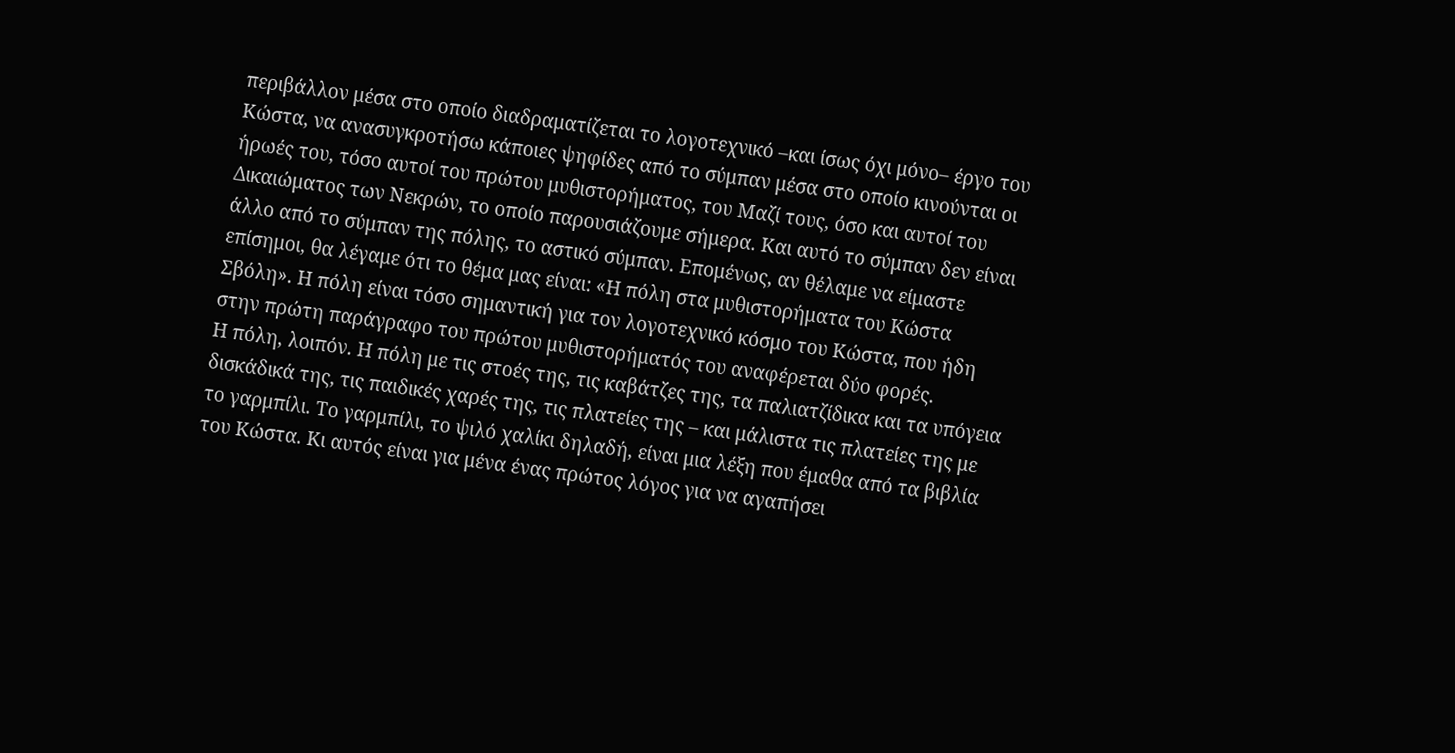περιβάλλον μέσα στο οποίο διαδραματίζεται το λογοτεχνικό –και ίσως όχι μόνο– έργο του Κώστα, να ανασυγκροτήσω κάποιες ψηφίδες από το σύμπαν μέσα στο οποίο κινούνται οι ήρωές του, τόσο αυτοί του πρώτου μυθιστορήματος, του Μαζί τους, όσο και αυτοί του Δικαιώματος των Νεκρών, το οποίο παρουσιάζουμε σήμερα. Και αυτό το σύμπαν δεν είναι άλλο από το σύμπαν της πόλης, το αστικό σύμπαν. Επομένως, αν θέλαμε να είμαστε επίσημοι, θα λέγαμε ότι το θέμα μας είναι: «Η πόλη στα μυθιστορήματα του Κώστα Σβόλη». Η πόλη είναι τόσο σημαντική για τον λογοτεχνικό κόσμο του Κώστα, που ήδη στην πρώτη παράγραφο του πρώτου μυθιστορήματός του αναφέρεται δύο φορές.
Η πόλη, λοιπόν. Η πόλη με τις στοές της, τις καβάτζες της, τα παλιατζίδικα και τα υπόγεια δισκάδικά της, τις παιδικές χαρές της, τις πλατείες της – και μάλιστα τις πλατείες της με το γαρμπίλι. Το γαρμπίλι, το ψιλό χαλίκι δηλαδή, είναι μια λέξη που έμαθα από τα βιβλία του Κώστα. Κι αυτός είναι για μένα ένας πρώτος λόγος για να αγαπήσει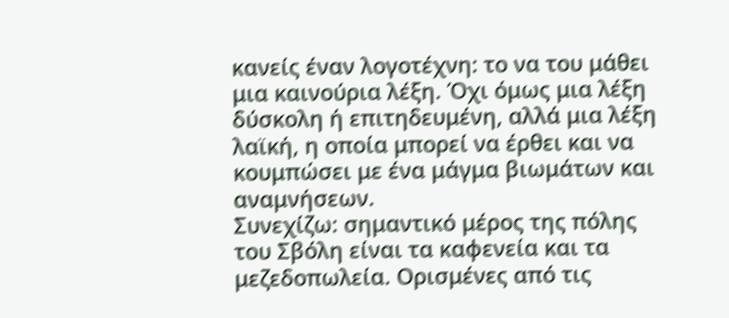κανείς έναν λογοτέχνη: το να του μάθει μια καινούρια λέξη. Όχι όμως μια λέξη δύσκολη ή επιτηδευμένη, αλλά μια λέξη λαϊκή, η οποία μπορεί να έρθει και να κουμπώσει με ένα μάγμα βιωμάτων και αναμνήσεων.
Συνεχίζω: σημαντικό μέρος της πόλης του Σβόλη είναι τα καφενεία και τα μεζεδοπωλεία. Ορισμένες από τις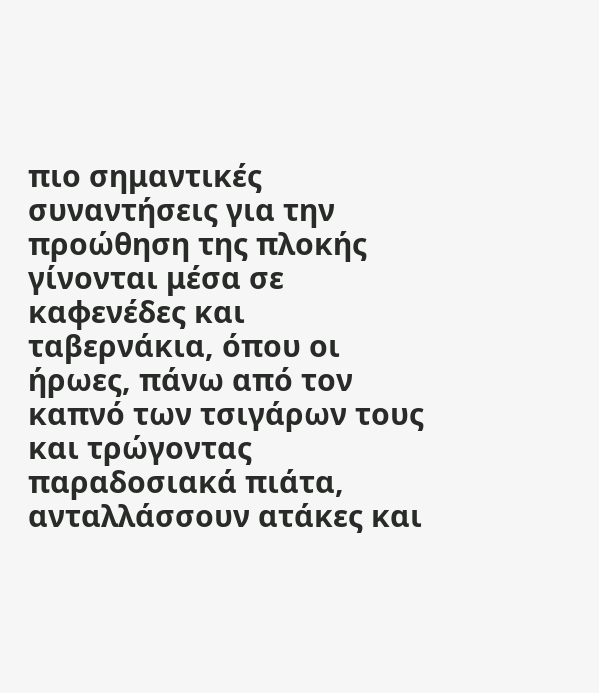πιο σημαντικές συναντήσεις για την προώθηση της πλοκής γίνονται μέσα σε καφενέδες και ταβερνάκια, όπου οι ήρωες, πάνω από τον καπνό των τσιγάρων τους και τρώγοντας παραδοσιακά πιάτα, ανταλλάσσουν ατάκες και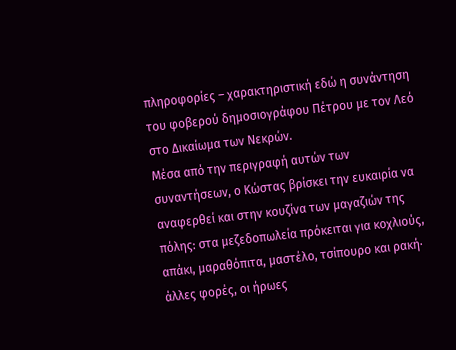πληροφορίες – χαρακτηριστική εδώ η συνάντηση του φοβερού δημοσιογράφου Πέτρου με τον Λεό στο Δικαίωμα των Νεκρών.
Μέσα από την περιγραφή αυτών των συναντήσεων, ο Κώστας βρίσκει την ευκαιρία να αναφερθεί και στην κουζίνα των μαγαζιών της πόλης: στα μεζεδοπωλεία πρόκειται για κοχλιούς, απάκι, μαραθόπιτα, μαστέλο, τσίπουρο και ρακή· άλλες φορές, οι ήρωες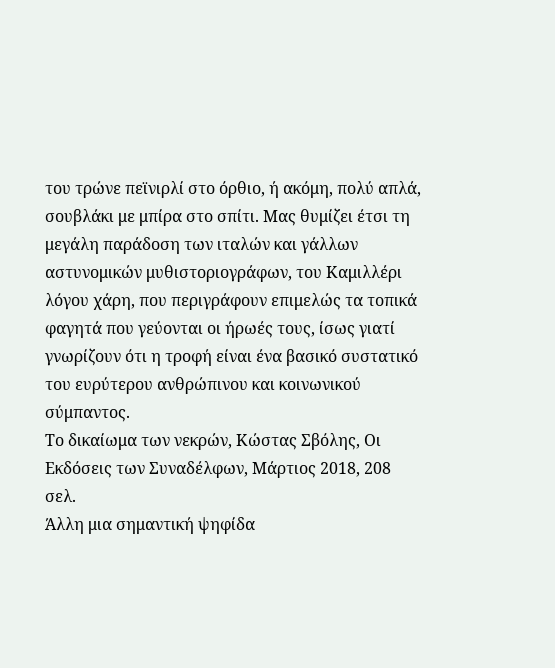του τρώνε πεϊνιρλί στο όρθιο, ή ακόμη, πολύ απλά, σουβλάκι με μπίρα στο σπίτι. Μας θυμίζει έτσι τη μεγάλη παράδοση των ιταλών και γάλλων αστυνομικών μυθιστοριογράφων, του Καμιλλέρι λόγου χάρη, που περιγράφουν επιμελώς τα τοπικά φαγητά που γεύονται οι ήρωές τους, ίσως γιατί γνωρίζουν ότι η τροφή είναι ένα βασικό συστατικό του ευρύτερου ανθρώπινου και κοινωνικού σύμπαντος.
Το δικαίωμα των νεκρών, Κώστας Σβόλης, Οι Εκδόσεις των Συναδέλφων, Μάρτιος 2018, 208 σελ.
Άλλη μια σημαντική ψηφίδα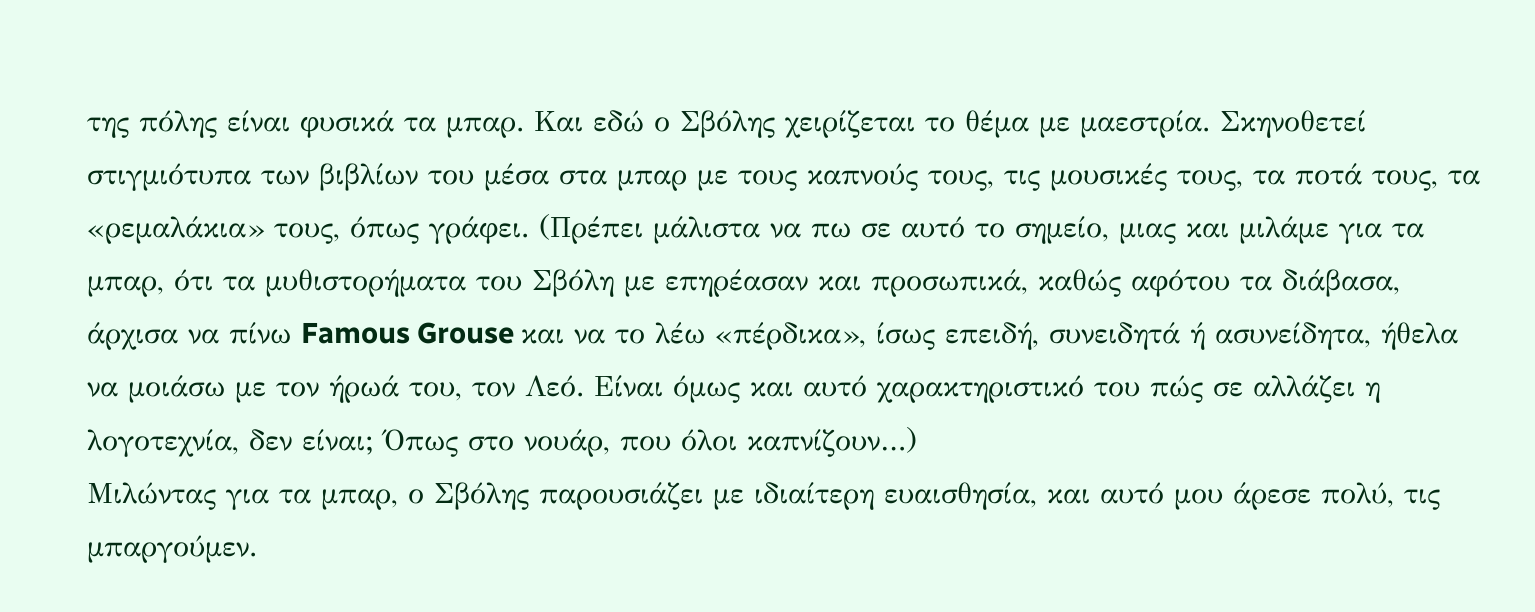της πόλης είναι φυσικά τα μπαρ. Και εδώ ο Σβόλης χειρίζεται το θέμα με μαεστρία. Σκηνοθετεί στιγμιότυπα των βιβλίων του μέσα στα μπαρ με τους καπνούς τους, τις μουσικές τους, τα ποτά τους, τα «ρεμαλάκια» τους, όπως γράφει. (Πρέπει μάλιστα να πω σε αυτό το σημείο, μιας και μιλάμε για τα μπαρ, ότι τα μυθιστορήματα του Σβόλη με επηρέασαν και προσωπικά, καθώς αφότου τα διάβασα, άρχισα να πίνω Famous Grouse και να το λέω «πέρδικα», ίσως επειδή, συνειδητά ή ασυνείδητα, ήθελα να μοιάσω με τον ήρωά του, τον Λεό. Είναι όμως και αυτό χαρακτηριστικό του πώς σε αλλάζει η λογοτεχνία, δεν είναι; Όπως στο νουάρ, που όλοι καπνίζουν…)
Μιλώντας για τα μπαρ, ο Σβόλης παρουσιάζει με ιδιαίτερη ευαισθησία, και αυτό μου άρεσε πολύ, τις μπαργούμεν.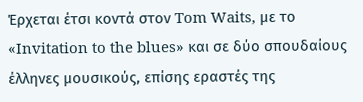Έρχεται έτσι κοντά στον Tom Waits, με το «Invitation to the blues» και σε δύο σπουδαίους έλληνες μουσικούς, επίσης εραστές της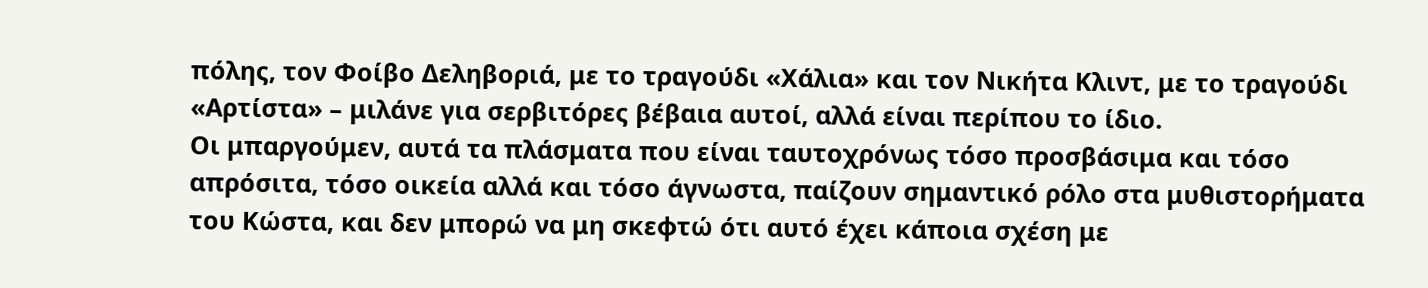πόλης, τον Φοίβο Δεληβοριά, με το τραγούδι «Χάλια» και τον Νικήτα Κλιντ, με το τραγούδι «Αρτίστα» – μιλάνε για σερβιτόρες βέβαια αυτοί, αλλά είναι περίπου το ίδιο.
Οι μπαργούμεν, αυτά τα πλάσματα που είναι ταυτοχρόνως τόσο προσβάσιμα και τόσο απρόσιτα, τόσο οικεία αλλά και τόσο άγνωστα, παίζουν σημαντικό ρόλο στα μυθιστορήματα του Κώστα, και δεν μπορώ να μη σκεφτώ ότι αυτό έχει κάποια σχέση με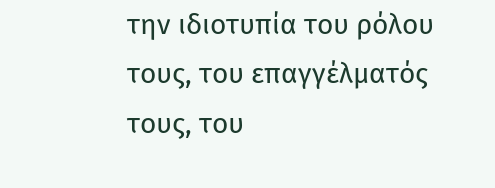την ιδιοτυπία του ρόλου τους, του επαγγέλματός τους, του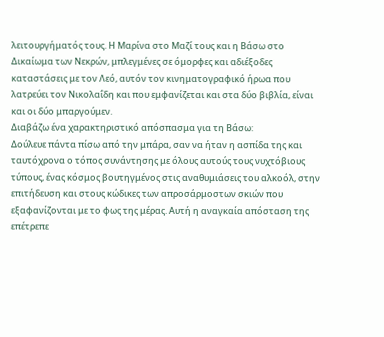λειτουργήματός τους. Η Μαρίνα στο Μαζί τους και η Βάσω στο Δικαίωμα των Νεκρών, μπλεγμένες σε όμορφες και αδιέξοδες καταστάσεις με τον Λεό, αυτόν τον κινηματογραφικό ήρωα που λατρεύει τον Νικολαΐδη και που εμφανίζεται και στα δύο βιβλία, είναι και οι δύο μπαργούμεν.
Διαβάζω ένα χαρακτηριστικό απόσπασμα για τη Βάσω:
Δούλευε πάντα πίσω από την μπάρα, σαν να ήταν η ασπίδα της και ταυτόχρονα ο τόπος συνάντησης με όλους αυτούς τους νυχτόβιους τύπους, ένας κόσμος βουτηγμένος στις αναθυμιάσεις του αλκοόλ, στην επιτήδευση και στους κώδικες των απροσάρμοστων σκιών που εξαφανίζονται με το φως της μέρας. Αυτή η αναγκαία απόσταση της επέτρεπε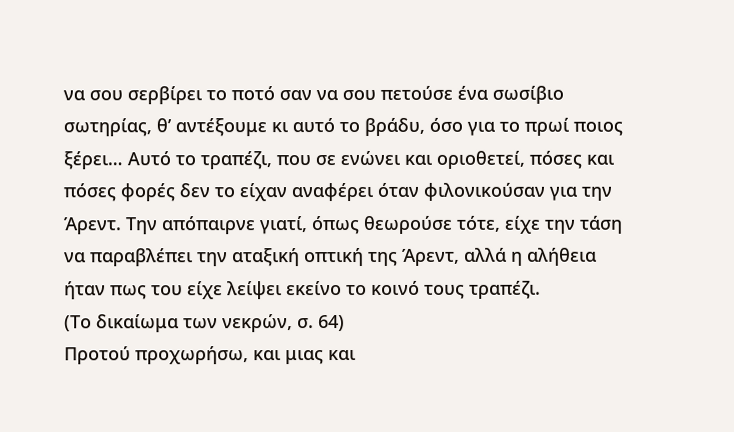να σου σερβίρει το ποτό σαν να σου πετούσε ένα σωσίβιο σωτηρίας, θ’ αντέξουμε κι αυτό το βράδυ, όσο για το πρωί ποιος ξέρει… Αυτό το τραπέζι, που σε ενώνει και οριοθετεί, πόσες και πόσες φορές δεν το είχαν αναφέρει όταν φιλονικούσαν για την Άρεντ. Την απόπαιρνε γιατί, όπως θεωρούσε τότε, είχε την τάση να παραβλέπει την αταξική οπτική της Άρεντ, αλλά η αλήθεια ήταν πως του είχε λείψει εκείνο το κοινό τους τραπέζι.
(Το δικαίωμα των νεκρών, σ. 64)
Προτού προχωρήσω, και μιας και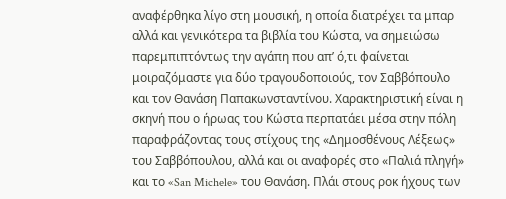αναφέρθηκα λίγο στη μουσική, η οποία διατρέχει τα μπαρ αλλά και γενικότερα τα βιβλία του Κώστα, να σημειώσω παρεμπιπτόντως την αγάπη που απ’ ό,τι φαίνεται μοιραζόμαστε για δύο τραγουδοποιούς, τον Σαββόπουλο και τον Θανάση Παπακωνσταντίνου. Χαρακτηριστική είναι η σκηνή που ο ήρωας του Κώστα περπατάει μέσα στην πόλη παραφράζοντας τους στίχους της «Δημοσθένους Λέξεως» του Σαββόπουλου, αλλά και οι αναφορές στο «Παλιά πληγή» και το «San Michele» του Θανάση. Πλάι στους ροκ ήχους των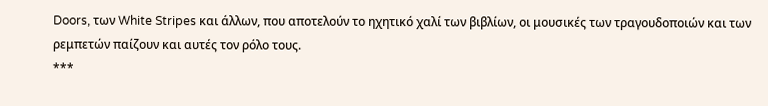Doors, των White Stripes και άλλων, που αποτελούν το ηχητικό χαλί των βιβλίων, οι μουσικές των τραγουδοποιών και των ρεμπετών παίζουν και αυτές τον ρόλο τους.
***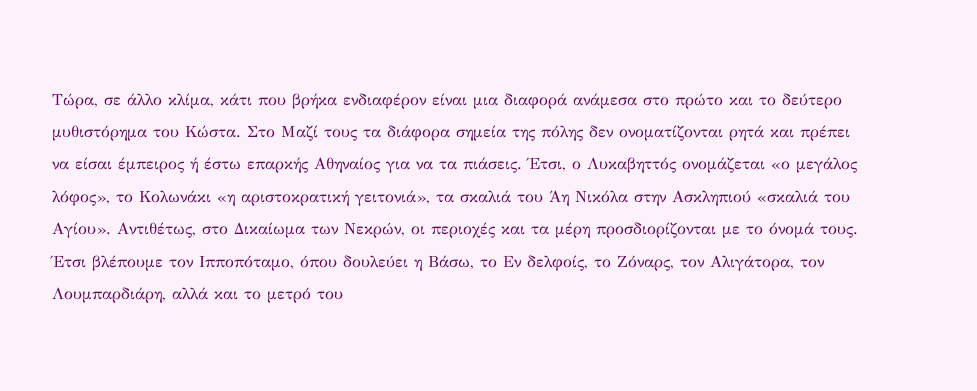Τώρα, σε άλλο κλίμα, κάτι που βρήκα ενδιαφέρον είναι μια διαφορά ανάμεσα στο πρώτο και το δεύτερο μυθιστόρημα του Κώστα. Στο Μαζί τους τα διάφορα σημεία της πόλης δεν ονοματίζονται ρητά και πρέπει να είσαι έμπειρος ή έστω επαρκής Αθηναίος για να τα πιάσεις. Έτσι, ο Λυκαβηττός ονομάζεται «ο μεγάλος λόφος», το Κολωνάκι «η αριστοκρατική γειτονιά», τα σκαλιά του Άη Νικόλα στην Ασκληπιού «σκαλιά του Αγίου». Αντιθέτως, στο Δικαίωμα των Νεκρών, οι περιοχές και τα μέρη προσδιορίζονται με το όνομά τους. Έτσι βλέπουμε τον Ιπποπόταμο, όπου δουλεύει η Βάσω, το Εν δελφοίς, το Ζόναρς, τον Αλιγάτορα, τον Λουμπαρδιάρη, αλλά και το μετρό του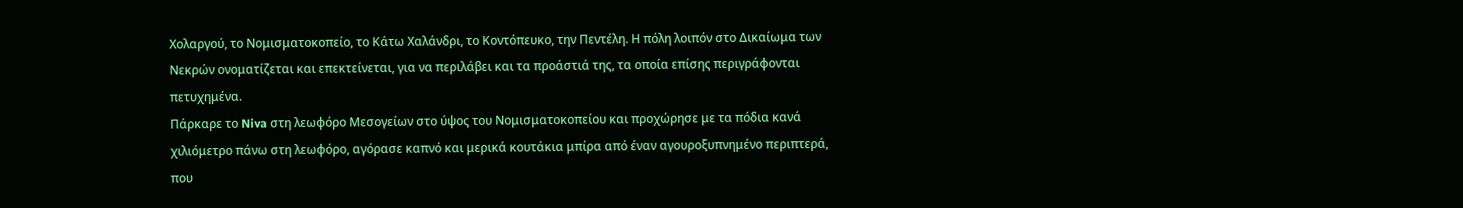Χολαργού, το Νομισματοκοπείο, το Κάτω Χαλάνδρι, το Κοντόπευκο, την Πεντέλη. Η πόλη λοιπόν στο Δικαίωμα των Νεκρών ονοματίζεται και επεκτείνεται, για να περιλάβει και τα προάστιά της, τα οποία επίσης περιγράφονται πετυχημένα.
Πάρκαρε το Niva στη λεωφόρο Μεσογείων στο ύψος του Νομισματοκοπείου και προχώρησε με τα πόδια κανά χιλιόμετρο πάνω στη λεωφόρο, αγόρασε καπνό και μερικά κουτάκια μπίρα από έναν αγουροξυπνημένο περιπτερά, που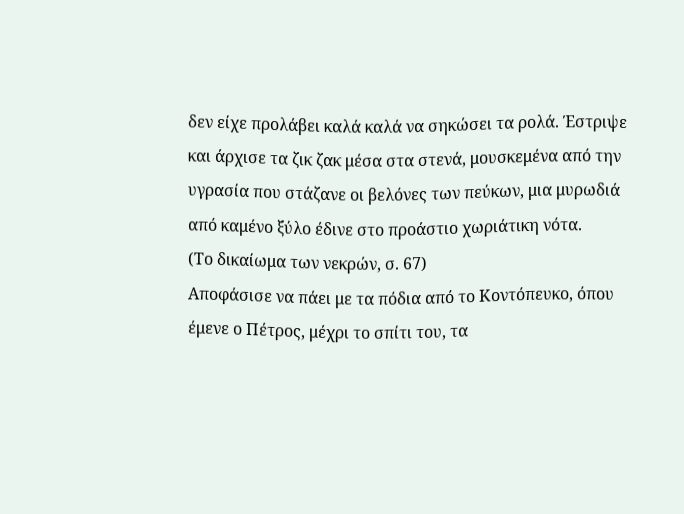δεν είχε προλάβει καλά καλά να σηκώσει τα ρολά. Έστριψε και άρχισε τα ζικ ζακ μέσα στα στενά, μουσκεμένα από την υγρασία που στάζανε οι βελόνες των πεύκων, μια μυρωδιά από καμένο ξύλο έδινε στο προάστιο χωριάτικη νότα.
(Το δικαίωμα των νεκρών, σ. 67)
Αποφάσισε να πάει με τα πόδια από το Κοντόπευκο, όπου έμενε ο Πέτρος, μέχρι το σπίτι του, τα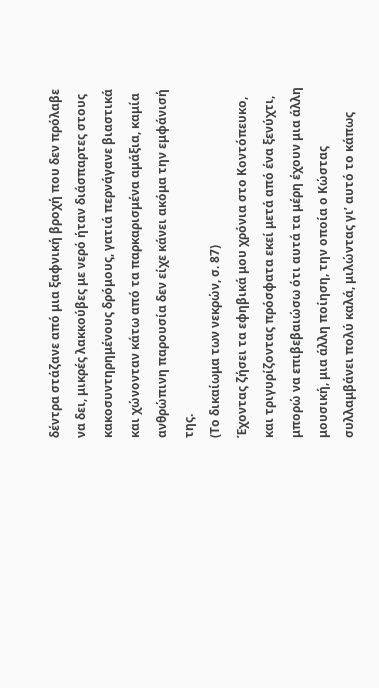δέντρα στάζανε από μια ξαφνική βροχή που δεν πρόλαβε να δει, μικρές λακκούβες με νερό ήταν διάσπαρτες στους κακοσυντηρημένους δρόμους, γατιά περνάγανε βιαστικά και χώνονταν κάτω από τα παρκαρισμένα αμάξια, καμία ανθρώπινη παρουσία δεν είχε κάνει ακόμα την εμφάνισή της.
(Το δικαίωμα των νεκρών, σ. 87)
Έχοντας ζήσει τα εφηβικά μου χρόνια στο Κοντόπευκο, και τριγυρίζοντας πρόσφατα εκεί μετά από ένα ξενύχτι, μπορώ να επιβεβαιώσω ότι αυτά τα μέρη έχουν μια άλλη μουσική, μια άλλη ποίηση, την οποία ο Κώστας συλλαμβάνει πολύ καλά, μιλώντας γι’ αυτό το κάπως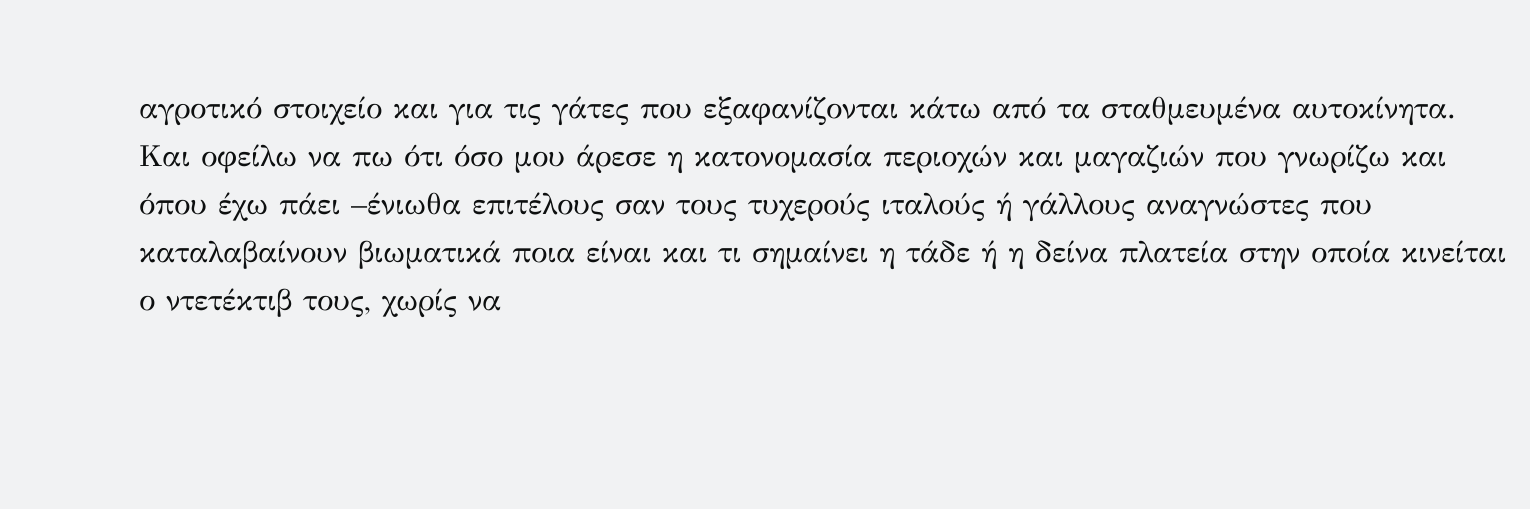αγροτικό στοιχείο και για τις γάτες που εξαφανίζονται κάτω από τα σταθμευμένα αυτοκίνητα.
Και οφείλω να πω ότι όσο μου άρεσε η κατονομασία περιοχών και μαγαζιών που γνωρίζω και όπου έχω πάει –ένιωθα επιτέλους σαν τους τυχερούς ιταλούς ή γάλλους αναγνώστες που καταλαβαίνουν βιωματικά ποια είναι και τι σημαίνει η τάδε ή η δείνα πλατεία στην οποία κινείται ο ντετέκτιβ τους, χωρίς να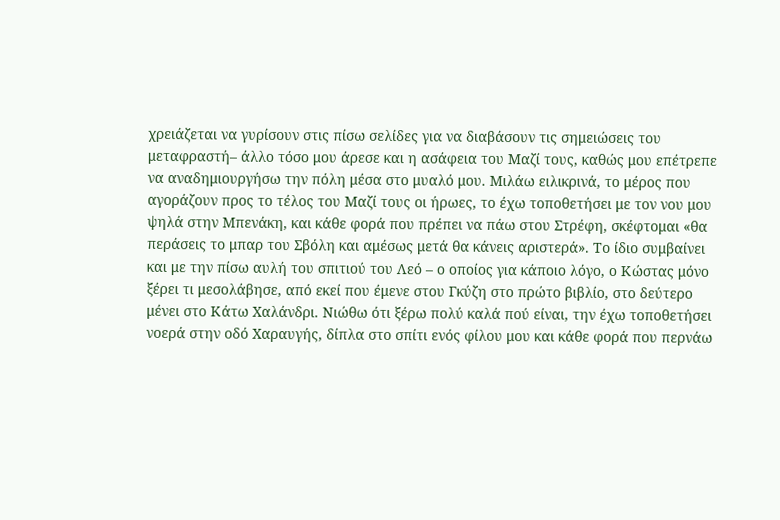χρειάζεται να γυρίσουν στις πίσω σελίδες για να διαβάσουν τις σημειώσεις του μεταφραστή– άλλο τόσο μου άρεσε και η ασάφεια του Μαζί τους, καθώς μου επέτρεπε να αναδημιουργήσω την πόλη μέσα στο μυαλό μου. Μιλάω ειλικρινά, το μέρος που αγοράζουν προς το τέλος του Μαζί τους οι ήρωες, το έχω τοποθετήσει με τον νου μου ψηλά στην Μπενάκη, και κάθε φορά που πρέπει να πάω στου Στρέφη, σκέφτομαι «θα περάσεις το μπαρ του Σβόλη και αμέσως μετά θα κάνεις αριστερά». Το ίδιο συμβαίνει και με την πίσω αυλή του σπιτιού του Λεό – ο οποίος για κάποιο λόγο, ο Κώστας μόνο ξέρει τι μεσολάβησε, από εκεί που έμενε στου Γκύζη στο πρώτο βιβλίο, στο δεύτερο μένει στο Κάτω Χαλάνδρι. Νιώθω ότι ξέρω πολύ καλά πού είναι, την έχω τοποθετήσει νοερά στην οδό Χαραυγής, δίπλα στο σπίτι ενός φίλου μου και κάθε φορά που περνάω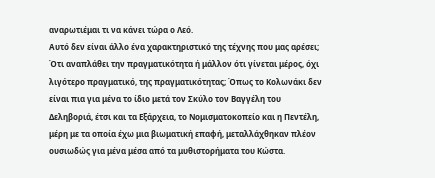αναρωτιέμαι τι να κάνει τώρα ο Λεό.
Αυτό δεν είναι άλλο ένα χαρακτηριστικό της τέχνης που μας αρέσει; Ότι αναπλάθει την πραγματικότητα ή μάλλον ότι γίνεται μέρος, όχι λιγότερο πραγματικό, της πραγματικότητας; Όπως το Κολωνάκι δεν είναι πια για μένα το ίδιο μετά τον Σκύλο τον Βαγγέλη του Δεληβοριά, έτσι και τα Εξάρχεια, το Νομισματοκοπείο και η Πεντέλη, μέρη με τα οποία έχω μια βιωματική επαφή, μεταλλάχθηκαν πλέον ουσιωδώς για μένα μέσα από τα μυθιστορήματα του Κώστα.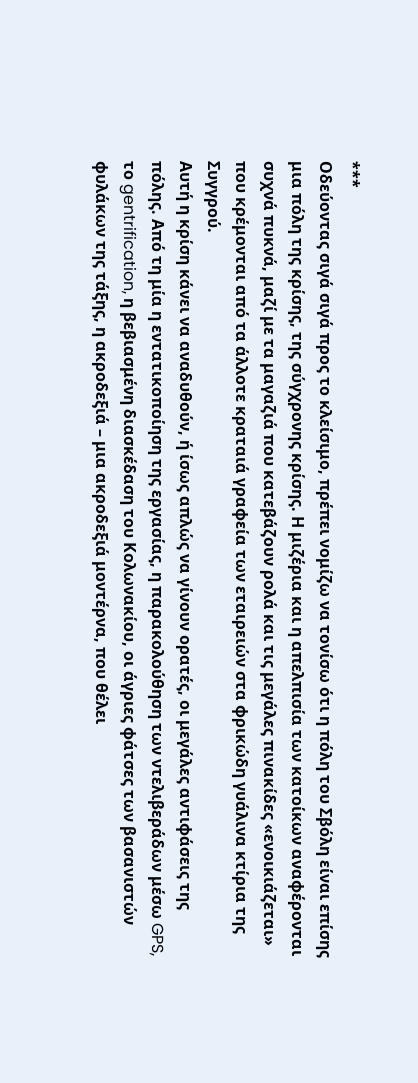***
Οδεύοντας σιγά σιγά προς το κλείσιμο, πρέπει νομίζω να τονίσω ότι η πόλη του Σβόλη είναι επίσης μια πόλη της κρίσης, της σύγχρονης κρίσης. Η μιζέρια και η απελπισία των κατοίκων αναφέρονται συχνά πυκνά, μαζί με τα μαγαζιά που κατεβάζουν ρολά και τις μεγάλες πινακίδες «ενοικιάζεται» που κρέμονται από τα άλλοτε κραταιά γραφεία των εταιρειών στα φρικώδη γυάλινα κτίρια της Συγγρού.
Αυτή η κρίση κάνει να αναδυθούν, ή ίσως απλώς να γίνουν ορατές, οι μεγάλες αντιφάσεις της πόλης. Από τη μία η εντατικοποίηση της εργασίας, η παρακολούθηση των ντελιβεράδων μέσω GPS, το gentrification, η βεβιασμένη διασκέδαση του Κολωνακίου, οι άγριες φάτσες των βασανιστών φυλάκων της τάξης, η ακροδεξιά – μια ακροδεξιά μοντέρνα, που θέλει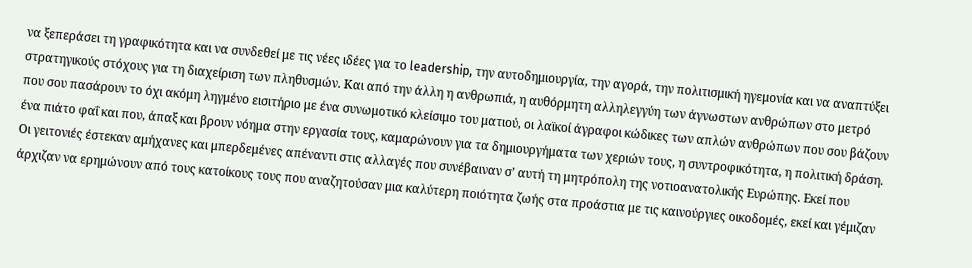να ξεπεράσει τη γραφικότητα και να συνδεθεί με τις νέες ιδέες για το leadership, την αυτοδημιουργία, την αγορά, την πολιτισμική ηγεμονία και να αναπτύξει στρατηγικούς στόχους για τη διαχείριση των πληθυσμών. Και από την άλλη η ανθρωπιά, η αυθόρμητη αλληλεγγύη των άγνωστων ανθρώπων στο μετρό που σου πασάρουν το όχι ακόμη ληγμένο εισιτήριο με ένα συνωμοτικό κλείσιμο του ματιού, οι λαϊκοί άγραφοι κώδικες των απλών ανθρώπων που σου βάζουν ένα πιάτο φαΐ και που, άπαξ και βρουν νόημα στην εργασία τους, καμαρώνουν για τα δημιουργήματα των χεριών τους, η συντροφικότητα, η πολιτική δράση.
Οι γειτονιές έστεκαν αμήχανες και μπερδεμένες απέναντι στις αλλαγές που συνέβαιναν σ’ αυτή τη μητρόπολη της νοτιοανατολικής Ευρώπης. Εκεί που άρχιζαν να ερημώνουν από τους κατοίκους τους που αναζητούσαν μια καλύτερη ποιότητα ζωής στα προάστια με τις καινούργιες οικοδομές, εκεί και γέμιζαν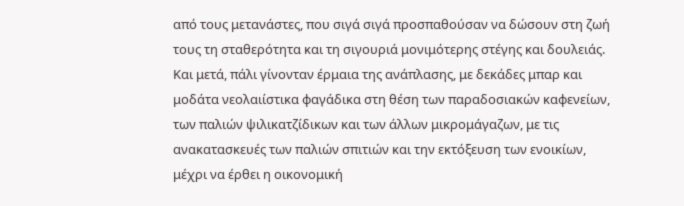από τους μετανάστες, που σιγά σιγά προσπαθούσαν να δώσουν στη ζωή τους τη σταθερότητα και τη σιγουριά μονιμότερης στέγης και δουλειάς. Και μετά, πάλι γίνονταν έρμαια της ανάπλασης, με δεκάδες μπαρ και μοδάτα νεολαιίστικα φαγάδικα στη θέση των παραδοσιακών καφενείων, των παλιών ψιλικατζίδικων και των άλλων μικρομάγαζων, με τις ανακατασκευές των παλιών σπιτιών και την εκτόξευση των ενοικίων, μέχρι να έρθει η οικονομική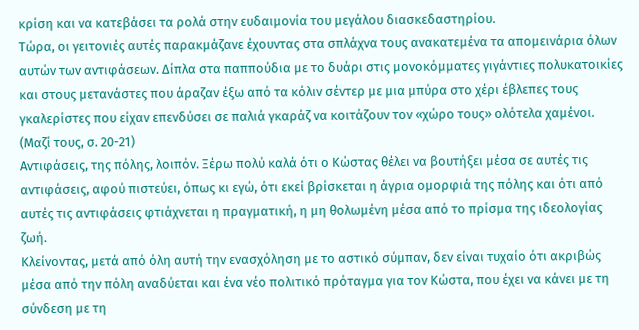κρίση και να κατεβάσει τα ρολά στην ευδαιμονία του μεγάλου διασκεδαστηρίου.
Τώρα, οι γειτονιές αυτές παρακμάζανε έχουντας στα σπλάχνα τους ανακατεμένα τα απομεινάρια όλων αυτών των αντιφάσεων. Δίπλα στα παππούδια με το δυάρι στις μονοκόμματες γιγάντιες πολυκατοικίες και στους μετανάστες που άραζαν έξω από τα κόλιν σέντερ με μια μπύρα στο χέρι έβλεπες τους γκαλερίστες που είχαν επενδύσει σε παλιά γκαράζ να κοιτάζουν τον «χώρο τους» ολότελα χαμένοι.
(Μαζί τους, σ. 20-21)
Αντιφάσεις, της πόλης, λοιπόν. Ξέρω πολύ καλά ότι ο Κώστας θέλει να βουτήξει μέσα σε αυτές τις αντιφάσεις, αφού πιστεύει, όπως κι εγώ, ότι εκεί βρίσκεται η άγρια ομορφιά της πόλης και ότι από αυτές τις αντιφάσεις φτιάχνεται η πραγματική, η μη θολωμένη μέσα από το πρίσμα της ιδεολογίας ζωή.
Κλείνοντας, μετά από όλη αυτή την ενασχόληση με το αστικό σύμπαν, δεν είναι τυχαίο ότι ακριβώς μέσα από την πόλη αναδύεται και ένα νέο πολιτικό πρόταγμα για τον Κώστα, που έχει να κάνει με τη σύνδεση με τη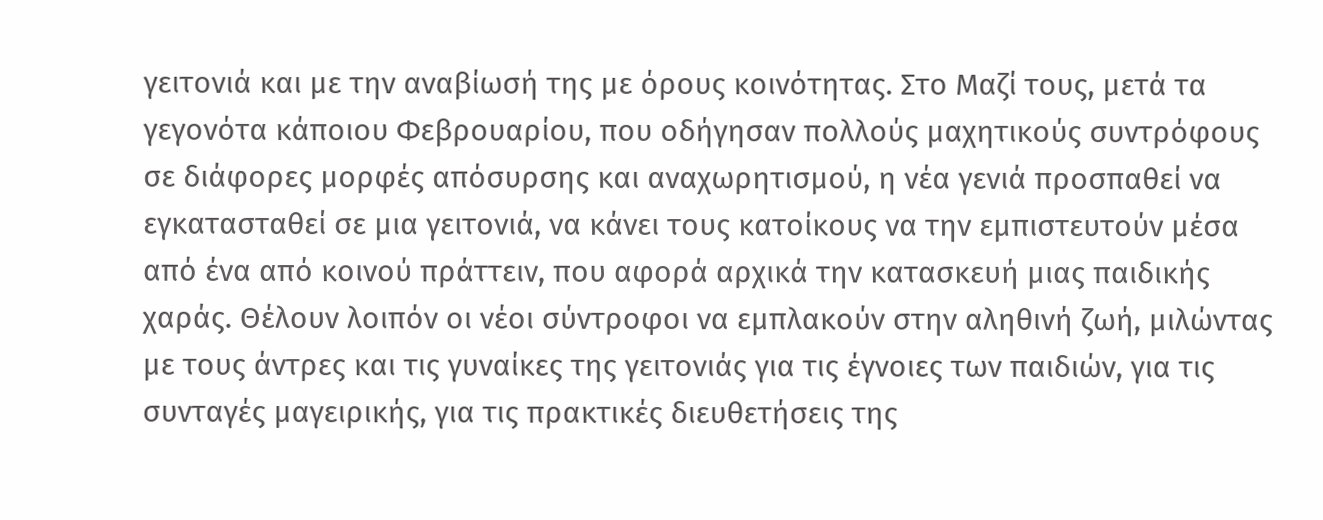γειτονιά και με την αναβίωσή της με όρους κοινότητας. Στο Μαζί τους, μετά τα γεγονότα κάποιου Φεβρουαρίου, που οδήγησαν πολλούς μαχητικούς συντρόφους σε διάφορες μορφές απόσυρσης και αναχωρητισμού, η νέα γενιά προσπαθεί να εγκατασταθεί σε μια γειτονιά, να κάνει τους κατοίκους να την εμπιστευτούν μέσα από ένα από κοινού πράττειν, που αφορά αρχικά την κατασκευή μιας παιδικής χαράς. Θέλουν λοιπόν οι νέοι σύντροφοι να εμπλακούν στην αληθινή ζωή, μιλώντας με τους άντρες και τις γυναίκες της γειτονιάς για τις έγνοιες των παιδιών, για τις συνταγές μαγειρικής, για τις πρακτικές διευθετήσεις της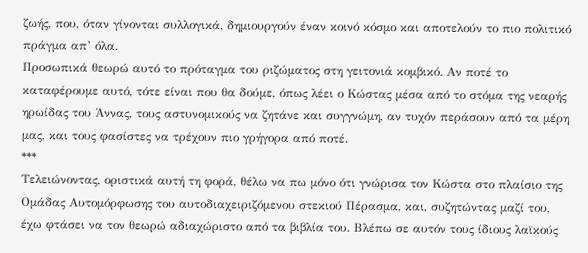ζωής, που, όταν γίνονται συλλογικά, δημιουργούν έναν κοινό κόσμο και αποτελούν το πιο πολιτικό πράγμα απ’ όλα.
Προσωπικά θεωρώ αυτό το πρόταγμα του ριζώματος στη γειτονιά κομβικό. Αν ποτέ το καταφέρουμε αυτό, τότε είναι που θα δούμε, όπως λέει ο Κώστας μέσα από το στόμα της νεαρής ηρωίδας του Άννας, τους αστυνομικούς να ζητάνε και συγγνώμη, αν τυχόν περάσουν από τα μέρη μας, και τους φασίστες να τρέχουν πιο γρήγορα από ποτέ.
***
Τελειώνοντας, οριστικά αυτή τη φορά, θέλω να πω μόνο ότι γνώρισα τον Κώστα στο πλαίσιο της Ομάδας Αυτομόρφωσης του αυτοδιαχειριζόμενου στεκιού Πέρασμα, και, συζητώντας μαζί του, έχω φτάσει να τον θεωρώ αδιαχώριστο από τα βιβλία του. Βλέπω σε αυτόν τους ίδιους λαϊκούς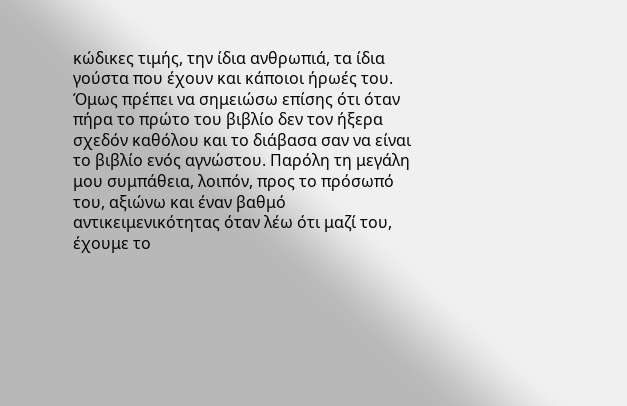κώδικες τιμής, την ίδια ανθρωπιά, τα ίδια γούστα που έχουν και κάποιοι ήρωές του. Όμως πρέπει να σημειώσω επίσης ότι όταν πήρα το πρώτο του βιβλίο δεν τον ήξερα σχεδόν καθόλου και το διάβασα σαν να είναι το βιβλίο ενός αγνώστου. Παρόλη τη μεγάλη μου συμπάθεια, λοιπόν, προς το πρόσωπό του, αξιώνω και έναν βαθμό αντικειμενικότητας όταν λέω ότι μαζί του, έχουμε το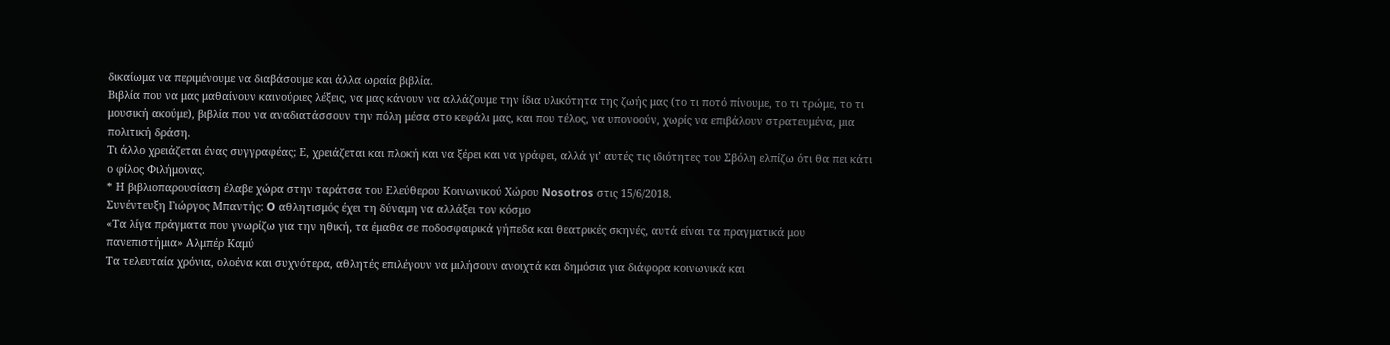δικαίωμα να περιμένουμε να διαβάσουμε και άλλα ωραία βιβλία.
Βιβλία που να μας μαθαίνουν καινούριες λέξεις, να μας κάνουν να αλλάζουμε την ίδια υλικότητα της ζωής μας (το τι ποτό πίνουμε, το τι τρώμε, το τι μουσική ακούμε), βιβλία που να αναδιατάσσουν την πόλη μέσα στο κεφάλι μας, και που τέλος, να υπονοούν, χωρίς να επιβάλουν στρατευμένα, μια πολιτική δράση.
Τι άλλο χρειάζεται ένας συγγραφέας; Ε, χρειάζεται και πλοκή και να ξέρει και να γράφει, αλλά γι’ αυτές τις ιδιότητες του Σβόλη ελπίζω ότι θα πει κάτι ο φίλος Φιλήμονας.
* Η βιβλιοπαρουσίαση έλαβε χώρα στην ταράτσα του Eλεύθερου Κοινωνικού Xώρου Nosotros στις 15/6/2018.
Συνέντευξη Γιώργος Μπαντής: O αθλητισμός έχει τη δύναμη να αλλάξει τον κόσμο
«Τα λίγα πράγματα που γνωρίζω για την ηθική, τα έμαθα σε ποδοσφαιρικά γήπεδα και θεατρικές σκηνές, αυτά είναι τα πραγματικά μου πανεπιστήμια» Αλμπέρ Καμύ
Τα τελευταία χρόνια, ολοένα και συχνότερα, αθλητές επιλέγουν να μιλήσουν ανοιχτά και δημόσια για διάφορα κοινωνικά και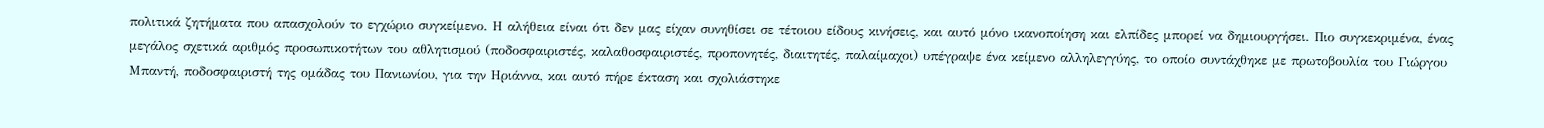πολιτικά ζητήματα που απασχολούν το εγχώριο συγκείμενο. Η αλήθεια είναι ότι δεν μας είχαν συνηθίσει σε τέτοιου είδους κινήσεις, και αυτό μόνο ικανοποίηση και ελπίδες μπορεί να δημιουργήσει. Πιο συγκεκριμένα, ένας μεγάλος σχετικά αριθμός προσωπικοτήτων του αθλητισμού (ποδοσφαιριστές, καλαθοσφαιριστές, προπονητές, διαιτητές, παλαίμαχοι) υπέγραψε ένα κείμενο αλληλεγγύης, το οποίο συντάχθηκε με πρωτοβουλία του Γιώργου Μπαντή, ποδοσφαιριστή της ομάδας του Πανιωνίου, για την Ηριάννα, και αυτό πήρε έκταση και σχολιάστηκε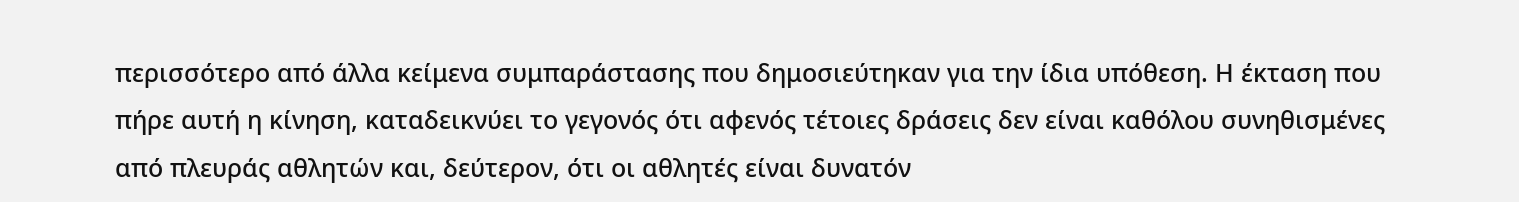περισσότερο από άλλα κείμενα συμπαράστασης που δημοσιεύτηκαν για την ίδια υπόθεση. Η έκταση που πήρε αυτή η κίνηση, καταδεικνύει το γεγονός ότι αφενός τέτοιες δράσεις δεν είναι καθόλου συνηθισμένες από πλευράς αθλητών και, δεύτερον, ότι οι αθλητές είναι δυνατόν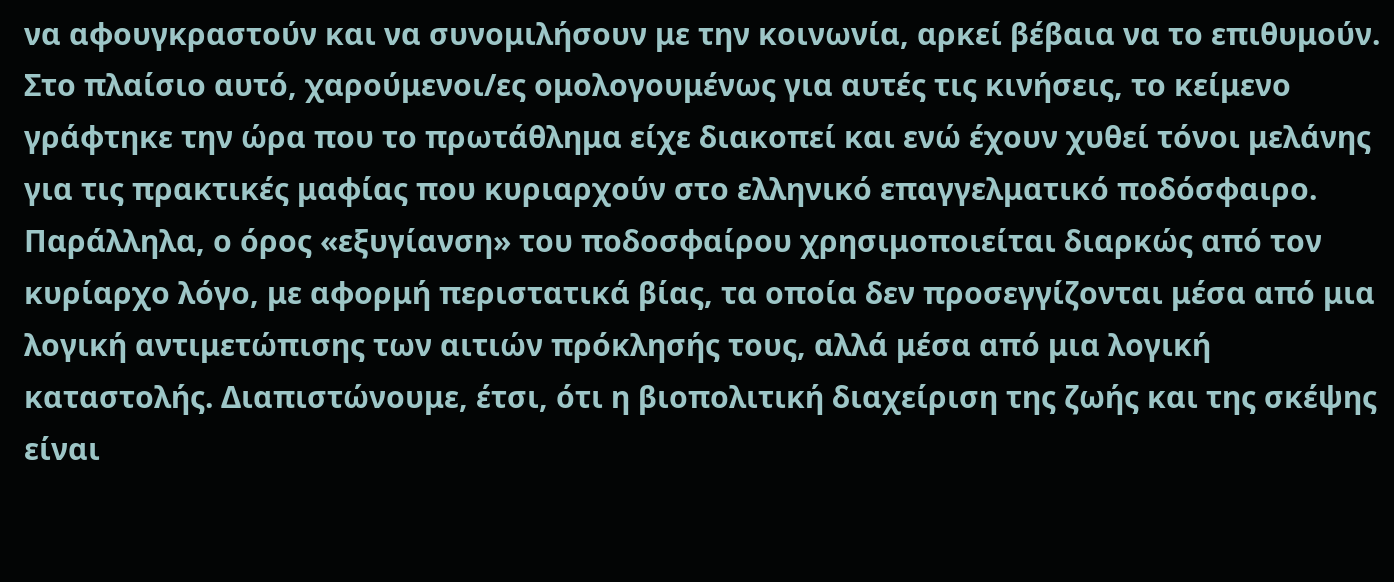να αφουγκραστούν και να συνομιλήσουν με την κοινωνία, αρκεί βέβαια να το επιθυμούν.
Στο πλαίσιο αυτό, χαρούμενοι/ες ομολογουμένως για αυτές τις κινήσεις, το κείμενο γράφτηκε την ώρα που το πρωτάθλημα είχε διακοπεί και ενώ έχουν χυθεί τόνοι μελάνης για τις πρακτικές μαφίας που κυριαρχούν στο ελληνικό επαγγελματικό ποδόσφαιρο. Παράλληλα, ο όρος «εξυγίανση» του ποδοσφαίρου χρησιμοποιείται διαρκώς από τον κυρίαρχο λόγο, με αφορμή περιστατικά βίας, τα οποία δεν προσεγγίζονται μέσα από μια λογική αντιμετώπισης των αιτιών πρόκλησής τους, αλλά μέσα από μια λογική καταστολής. Διαπιστώνουμε, έτσι, ότι η βιοπολιτική διαχείριση της ζωής και της σκέψης είναι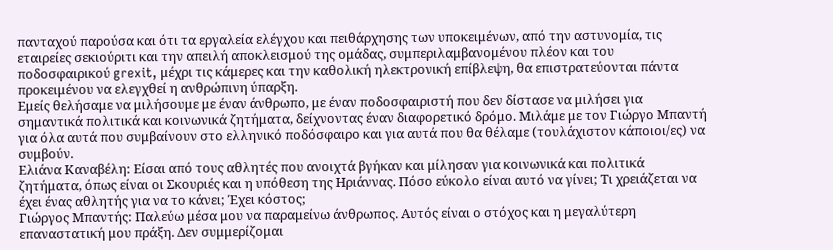πανταχού παρούσα και ότι τα εργαλεία ελέγχου και πειθάρχησης των υποκειμένων, από την αστυνομία, τις εταιρείες σεκιούριτι και την απειλή αποκλεισμού της ομάδας, συμπεριλαμβανομένου πλέον και του ποδοσφαιρικού grexit, μέχρι τις κάμερες και την καθολική ηλεκτρονική επίβλεψη, θα επιστρατεύονται πάντα προκειμένου να ελεγχθεί η ανθρώπινη ύπαρξη.
Εμείς θελήσαμε να μιλήσουμε με έναν άνθρωπο, με έναν ποδοσφαιριστή που δεν δίστασε να μιλήσει για σημαντικά πολιτικά και κοινωνικά ζητήματα, δείχνοντας έναν διαφορετικό δρόμο. Μιλάμε με τον Γιώργο Μπαντή για όλα αυτά που συμβαίνουν στο ελληνικό ποδόσφαιρο και για αυτά που θα θέλαμε (τουλάχιστον κάποιοι/ες) να συμβούν.
Ελιάνα Καναβέλη: Είσαι από τους αθλητές που ανοιχτά βγήκαν και μίλησαν για κοινωνικά και πολιτικά ζητήματα, όπως είναι οι Σκουριές και η υπόθεση της Ηριάννας. Πόσο εύκολο είναι αυτό να γίνει; Τι χρειάζεται να έχει ένας αθλητής για να το κάνει; Έχει κόστος;
Γιώργος Μπαντής: Παλεύω μέσα μου να παραμείνω άνθρωπος. Αυτός είναι ο στόχος και η μεγαλύτερη επαναστατική μου πράξη. Δεν συμμερίζομαι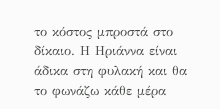το κόστος μπροστά στο δίκαιο. Η Ηριάννα είναι άδικα στη φυλακή και θα το φωνάζω κάθε μέρα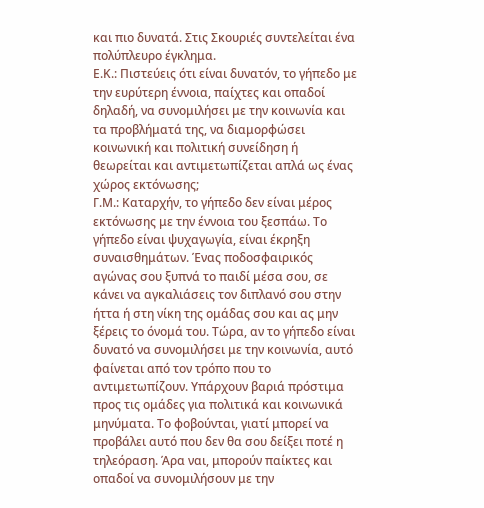και πιο δυνατά. Στις Σκουριές συντελείται ένα πολύπλευρο έγκλημα.
Ε.Κ.: Πιστεύεις ότι είναι δυνατόν, το γήπεδο με την ευρύτερη έννοια, παίχτες και οπαδοί δηλαδή, να συνομιλήσει με την κοινωνία και τα προβλήματά της, να διαμορφώσει κοινωνική και πολιτική συνείδηση ή θεωρείται και αντιμετωπίζεται απλά ως ένας χώρος εκτόνωσης;
Γ.Μ.: Καταρχήν, το γήπεδο δεν είναι μέρος εκτόνωσης με την έννοια του ξεσπάω. Το γήπεδο είναι ψυχαγωγία, είναι έκρηξη συναισθημάτων. Ένας ποδοσφαιρικός αγώνας σου ξυπνά το παιδί μέσα σου, σε κάνει να αγκαλιάσεις τον διπλανό σου στην ήττα ή στη νίκη της ομάδας σου και ας μην ξέρεις το όνομά του. Τώρα, αν το γήπεδο είναι δυνατό να συνομιλήσει με την κοινωνία, αυτό φαίνεται από τον τρόπο που το αντιμετωπίζουν. Υπάρχουν βαριά πρόστιμα προς τις ομάδες για πολιτικά και κοινωνικά μηνύματα. Το φοβούνται, γιατί μπορεί να προβάλει αυτό που δεν θα σου δείξει ποτέ η τηλεόραση. Άρα ναι, μπορούν παίκτες και οπαδοί να συνομιλήσουν με την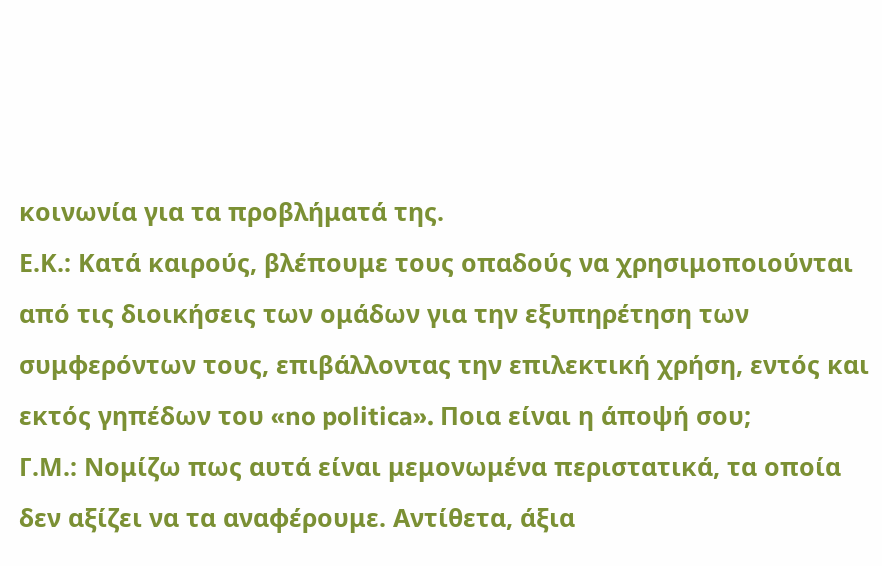κοινωνία για τα προβλήματά της.
Ε.Κ.: Κατά καιρούς, βλέπουμε τους οπαδούς να χρησιμοποιούνται από τις διοικήσεις των ομάδων για την εξυπηρέτηση των συμφερόντων τους, επιβάλλοντας την επιλεκτική χρήση, εντός και εκτός γηπέδων του «no politica». Ποια είναι η άποψή σου;
Γ.Μ.: Νομίζω πως αυτά είναι μεμονωμένα περιστατικά, τα οποία δεν αξίζει να τα αναφέρουμε. Αντίθετα, άξια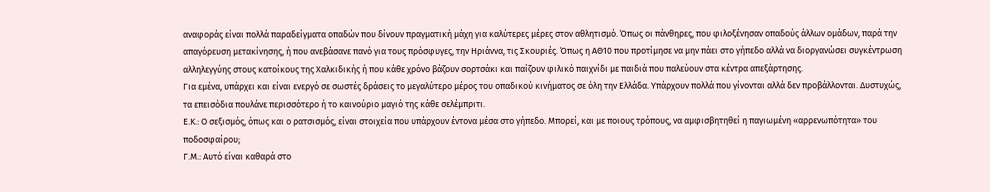αναφοράς είναι πολλά παραδείγματα οπαδών που δίνουν πραγματική μάχη για καλύτερες μέρες στον αθλητισμό. Όπως οι πάνθηρες, που φιλοξένησαν οπαδούς άλλων ομάδων, παρά την απαγόρευση μετακίνησης, ή που ανεβάσανε πανό για τους πρόσφυγες, την Ηριάννα, τις Σκουριές. Όπως η ΑΘ10 που προτίμησε να μην πάει στο γήπεδο αλλά να διοργανώσει συγκέντρωση αλληλεγγύης στους κατοίκους της Χαλκιδικής ή που κάθε χρόνο βάζουν σορτσάκι και παίζουν φιλικό παιχνίδι με παιδιά που παλεύουν στα κέντρα απεξάρτησης.
Για εμένα, υπάρχει και είναι ενεργό σε σωστές δράσεις το μεγαλύτερο μέρος του οπαδικού κινήματος σε όλη την Ελλάδα. Υπάρχουν πολλά που γίνονται αλλά δεν προβάλλονται. Δυστυχώς, τα επεισόδια πουλάνε περισσότερο ή το καινούριο μαγιό της κάθε σελέμπριτι.
Ε.Κ.: Ο σεξισμός, όπως και ο ρατσισμός, είναι στοιχεία που υπάρχουν έντονα μέσα στο γήπεδο. Μπορεί, και με ποιους τρόπους, να αμφισβητηθεί η παγιωμένη «αρρενωπότητα» του ποδοσφαίρου;
Γ.Μ.: Αυτό είναι καθαρά στο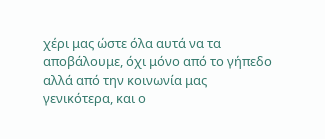χέρι μας ώστε όλα αυτά να τα αποβάλουμε, όχι μόνο από το γήπεδο αλλά από την κοινωνία μας γενικότερα, και ο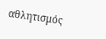αθλητισμός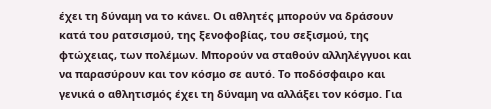έχει τη δύναμη να το κάνει. Οι αθλητές μπορούν να δράσουν κατά του ρατσισμού, της ξενοφοβίας, του σεξισμού, της φτώχειας, των πολέμων. Μπορούν να σταθούν αλληλέγγυοι και να παρασύρουν και τον κόσμο σε αυτό. Το ποδόσφαιρο και γενικά ο αθλητισμός έχει τη δύναμη να αλλάξει τον κόσμο. Για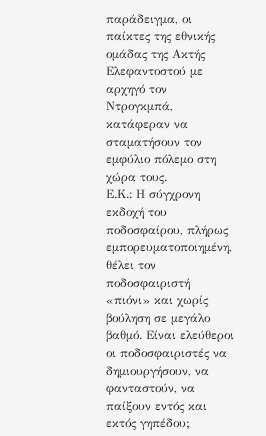παράδειγμα, οι παίκτες της εθνικής ομάδας της Ακτής Ελεφαντοστού με αρχηγό τον Ντρογκμπά, κατάφεραν να σταματήσουν τον εμφύλιο πόλεμο στη χώρα τους.
Ε.Κ.: Η σύγχρονη εκδοχή του ποδοσφαίρου, πλήρως εμπορευματοποιημένη, θέλει τον ποδοσφαιριστή «πιόνι» και χωρίς βούληση σε μεγάλο βαθμό. Είναι ελεύθεροι οι ποδοσφαιριστές να δημιουργήσουν, να φανταστούν, να παίξουν εντός και εκτός γηπέδου;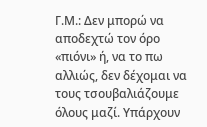Γ.Μ.: Δεν μπορώ να αποδεχτώ τον όρο «πιόνι» ή, να το πω αλλιώς, δεν δέχομαι να τους τσουβαλιάζουμε όλους μαζί. Υπάρχουν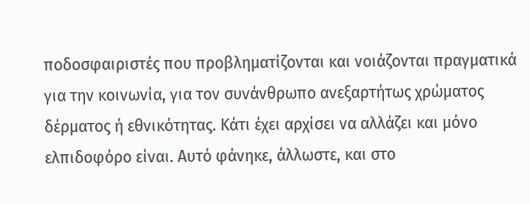ποδοσφαιριστές που προβληματίζονται και νοιάζονται πραγματικά για την κοινωνία, για τον συνάνθρωπο ανεξαρτήτως χρώματος δέρματος ή εθνικότητας. Κάτι έχει αρχίσει να αλλάζει και μόνο ελπιδοφόρο είναι. Αυτό φάνηκε, άλλωστε, και στο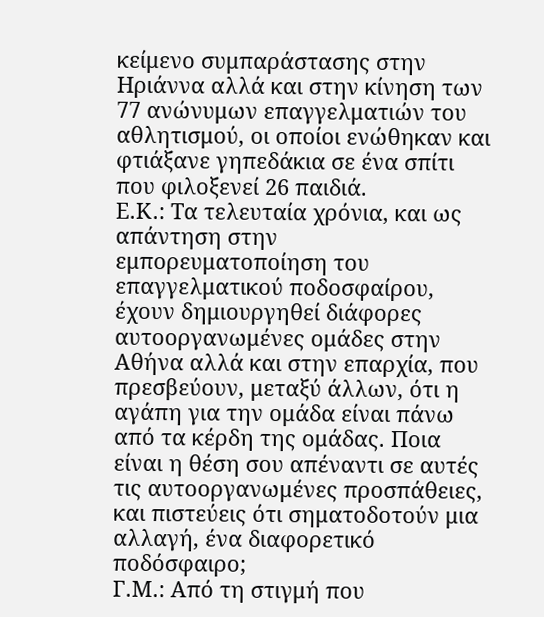κείμενο συμπαράστασης στην Ηριάννα αλλά και στην κίνηση των 77 ανώνυμων επαγγελματιών του αθλητισμού, οι οποίοι ενώθηκαν και φτιάξανε γηπεδάκια σε ένα σπίτι που φιλοξενεί 26 παιδιά.
Ε.Κ.: Τα τελευταία χρόνια, και ως απάντηση στην εμπορευματοποίηση του επαγγελματικού ποδοσφαίρου, έχουν δημιουργηθεί διάφορες αυτοοργανωμένες ομάδες στην Αθήνα αλλά και στην επαρχία, που πρεσβεύουν, μεταξύ άλλων, ότι η αγάπη για την ομάδα είναι πάνω από τα κέρδη της ομάδας. Ποια είναι η θέση σου απέναντι σε αυτές τις αυτοοργανωμένες προσπάθειες, και πιστεύεις ότι σηματοδοτούν μια αλλαγή, ένα διαφορετικό ποδόσφαιρο;
Γ.Μ.: Από τη στιγμή που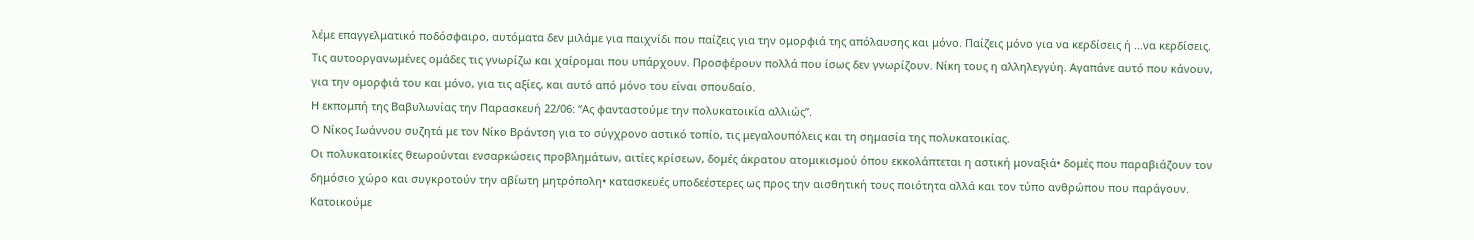λέμε επαγγελματικό ποδόσφαιρο, αυτόματα δεν μιλάμε για παιχνίδι που παίζεις για την ομορφιά της απόλαυσης και μόνο. Παίζεις μόνο για να κερδίσεις ή …να κερδίσεις. Τις αυτοοργανωμένες ομάδες τις γνωρίζω και χαίρομαι που υπάρχουν. Προσφέρουν πολλά που ίσως δεν γνωρίζουν. Νίκη τους η αλληλεγγύη. Αγαπάνε αυτό που κάνουν, για την ομορφιά του και μόνο, για τις αξίες, και αυτό από μόνο του είναι σπουδαίο.
Η εκπομπή της Βαβυλωνίας την Παρασκευή 22/06: “Ας φανταστούμε την πολυκατοικία αλλιώς”.
Ο Νίκος Ιωάννου συζητά με τον Νίκο Βράντση για το σύγχρονο αστικό τοπίο, τις μεγαλουπόλεις και τη σημασία της πολυκατοικίας.
Οι πολυκατοικίες θεωρούνται ενσαρκώσεις προβλημάτων, αιτίες κρίσεων, δομές άκρατου ατομικισμού όπου εκκολάπτεται η αστική μοναξιά• δομές που παραβιάζουν τον δημόσιο χώρο και συγκροτούν την αβίωτη μητρόπολη• κατασκευές υποδεέστερες ως προς την αισθητική τους ποιότητα αλλά και τον τύπο ανθρώπου που παράγουν. Κατοικούμε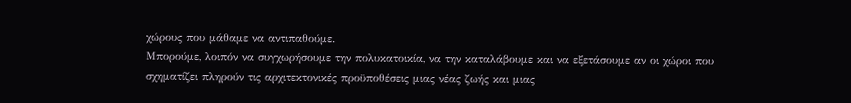χώρους που μάθαμε να αντιπαθούμε.
Μπορούμε, λοιπόν να συγχωρήσουμε την πολυκατοικία, να την καταλάβουμε και να εξετάσουμε αν οι χώροι που σχηματίζει πληρούν τις αρχιτεκτονικές προϋποθέσεις μιας νέας ζωής και μιας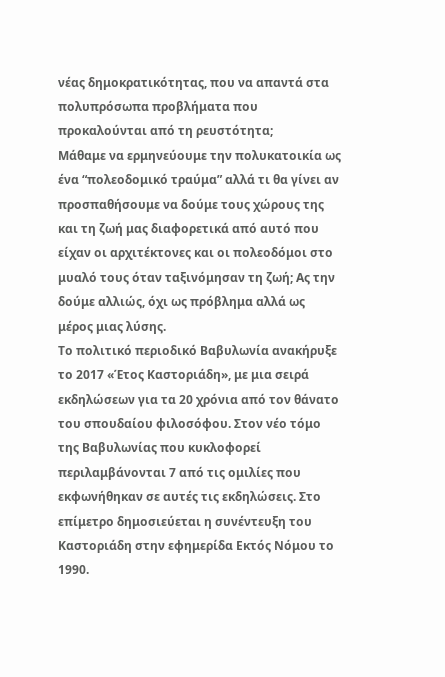νέας δημοκρατικότητας, που να απαντά στα πολυπρόσωπα προβλήματα που προκαλούνται από τη ρευστότητα;
Μάθαμε να ερμηνεύουμε την πολυκατοικία ως ένα “πολεοδομικό τραύμα” αλλά τι θα γίνει αν προσπαθήσουμε να δούμε τους χώρους της και τη ζωή μας διαφορετικά από αυτό που είχαν οι αρχιτέκτονες και οι πολεοδόμοι στο μυαλό τους όταν ταξινόμησαν τη ζωή; Ας την δούμε αλλιώς, όχι ως πρόβλημα αλλά ως μέρος μιας λύσης.
Το πολιτικό περιοδικό Βαβυλωνία ανακήρυξε το 2017 «Έτος Καστοριάδη», με μια σειρά εκδηλώσεων για τα 20 χρόνια από τον θάνατο του σπουδαίου φιλοσόφου. Στον νέο τόμο της Βαβυλωνίας που κυκλοφορεί περιλαμβάνονται 7 από τις ομιλίες που εκφωνήθηκαν σε αυτές τις εκδηλώσεις. Στο επίμετρο δημοσιεύεται η συνέντευξη του Καστοριάδη στην εφημερίδα Εκτός Νόμου το 1990.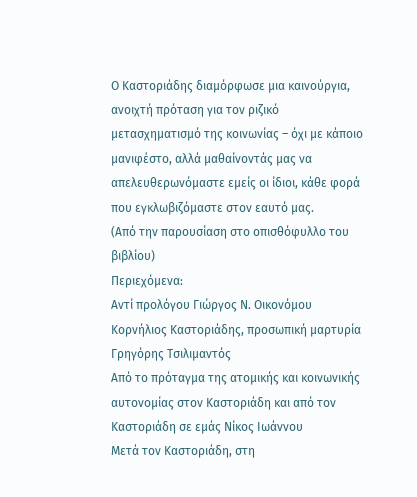Ο Καστοριάδης διαμόρφωσε μια καινούργια, ανοιχτή πρόταση για τον ριζικό μετασχηματισμό της κοινωνίας – όχι με κάποιο μανιφέστο, αλλά μαθαίνοντάς μας να απελευθερωνόμαστε εμείς οι ίδιοι, κάθε φορά που εγκλωβιζόμαστε στον εαυτό μας.
(Από την παρουσίαση στο οπισθόφυλλο του βιβλίου)
Περιεχόμενα:
Αντί προλόγου Γιώργος Ν. Οικονόμου
Κορνήλιος Καστοριάδης, προσωπική μαρτυρία Γρηγόρης Τσιλιμαντός
Από το πρόταγμα της ατομικής και κοινωνικής αυτονομίας στον Καστοριάδη και από τον Καστοριάδη σε εμάς Νίκος Ιωάννου
Μετά τον Καστοριάδη, στη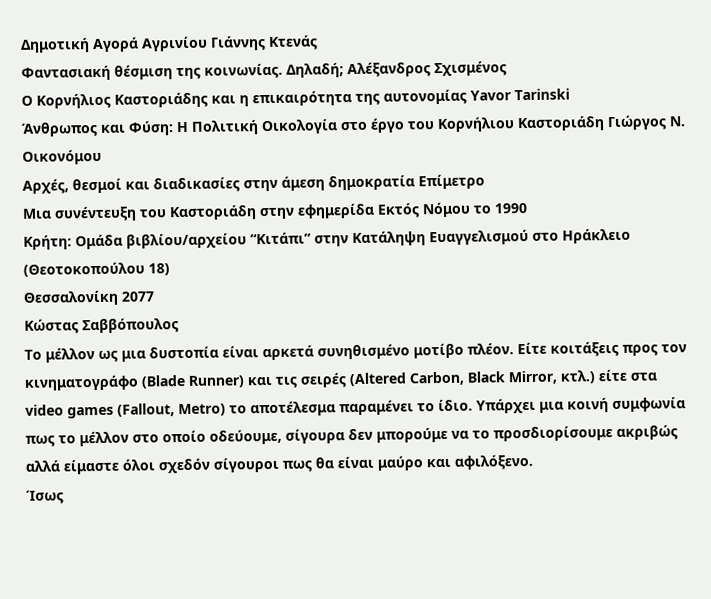Δημοτική Αγορά Αγρινίου Γιάννης Κτενάς
Φαντασιακή θέσμιση της κοινωνίας. Δηλαδή; Αλέξανδρος Σχισμένος
Ο Κορνήλιος Καστοριάδης και η επικαιρότητα της αυτονομίας Yavor Tarinski
Άνθρωπος και Φύση: Η Πολιτική Οικολογία στο έργο του Κορνήλιου Καστοριάδη Γιώργος Ν. Οικονόμου
Αρχές, θεσμοί και διαδικασίες στην άμεση δημοκρατία Επίμετρο
Μια συνέντευξη του Καστοριάδη στην εφημερίδα Εκτός Νόμου το 1990
Κρήτη: Ομάδα βιβλίου/αρχείου “Κιτάπι” στην Κατάληψη Ευαγγελισμού στο Ηράκλειο (Θεοτοκοπούλου 18)
Θεσσαλονίκη 2077
Κώστας Σαββόπουλος
Το μέλλον ως μια δυστοπία είναι αρκετά συνηθισμένο μοτίβο πλέον. Είτε κοιτάξεις προς τον κινηματογράφο (Blade Runner) και τις σειρές (Altered Carbon, Black Mirror, κτλ.) είτε στα video games (Fallout, Metro) το αποτέλεσμα παραμένει το ίδιο. Υπάρχει μια κοινή συμφωνία πως το μέλλον στο οποίο οδεύουμε, σίγουρα δεν μπορούμε να το προσδιορίσουμε ακριβώς αλλά είμαστε όλοι σχεδόν σίγουροι πως θα είναι μαύρο και αφιλόξενο.
Ίσως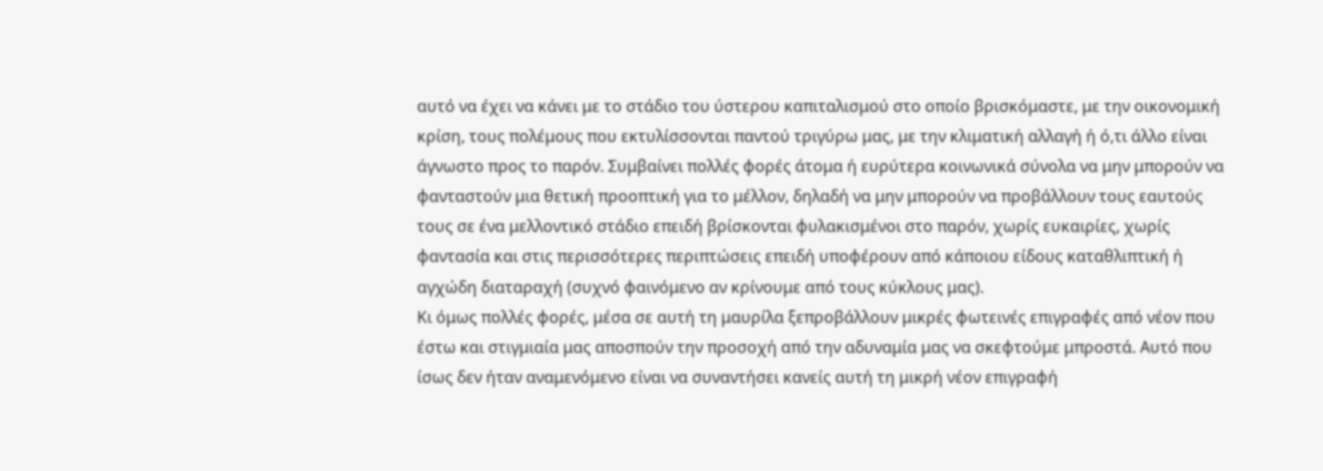αυτό να έχει να κάνει με το στάδιο του ύστερου καπιταλισμού στο οποίο βρισκόμαστε, με την οικονομική κρίση, τους πολέμους που εκτυλίσσονται παντού τριγύρω μας, με την κλιματική αλλαγή ή ό,τι άλλο είναι άγνωστο προς το παρόν. Συμβαίνει πολλές φορές άτομα ή ευρύτερα κοινωνικά σύνολα να μην μπορούν να φανταστούν μια θετική προοπτική για το μέλλον, δηλαδή να μην μπορούν να προβάλλουν τους εαυτούς τους σε ένα μελλοντικό στάδιο επειδή βρίσκονται φυλακισμένοι στο παρόν, χωρίς ευκαιρίες, χωρίς φαντασία και στις περισσότερες περιπτώσεις επειδή υποφέρουν από κάποιου είδους καταθλιπτική ή αγχώδη διαταραχή (συχνό φαινόμενο αν κρίνουμε από τους κύκλους μας).
Κι όμως πολλές φορές, μέσα σε αυτή τη μαυρίλα ξεπροβάλλουν μικρές φωτεινές επιγραφές από νέον που έστω και στιγμιαία μας αποσπούν την προσοχή από την αδυναμία μας να σκεφτούμε μπροστά. Αυτό που ίσως δεν ήταν αναμενόμενο είναι να συναντήσει κανείς αυτή τη μικρή νέον επιγραφή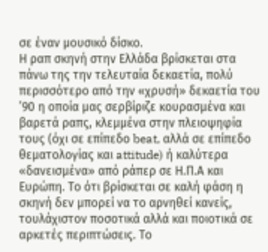σε έναν μουσικό δίσκο.
Η ραπ σκηνή στην Ελλάδα βρίσκεται στα πάνω της την τελευταία δεκαετία, πολύ περισσότερο από την «χρυσή» δεκαετία του ’90 η οποία μας σερβίριζε κουρασμένα και βαρετά ραπς, κλεμμένα στην πλειοψηφία τους (όχι σε επίπεδο beat, αλλά σε επίπεδο θεματολογίας και attitude) ή καλύτερα «δανεισμένα» από ράπερ σε Η.Π.Α και Ευρώπη. Το ότι βρίσκεται σε καλή φάση η σκηνή δεν μπορεί να το αρνηθεί κανείς, τουλάχιστον ποσοτικά αλλά και ποιοτικά σε αρκετές περιπτώσεις. Το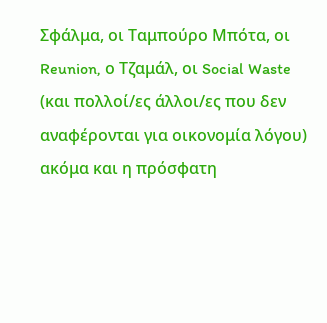Σφάλμα, οι Ταμπούρο Μπότα, οι Reunion, ο Τζαμάλ, οι Social Waste (και πολλοί/ες άλλοι/ες που δεν αναφέρονται για οικονομία λόγου) ακόμα και η πρόσφατη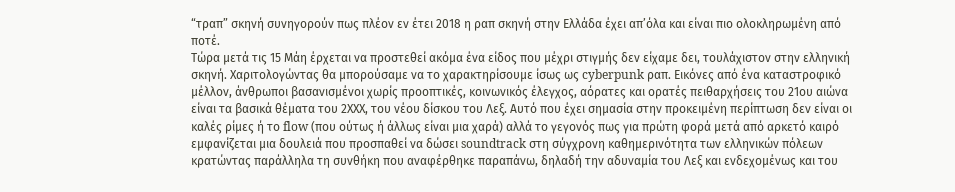“τραπ” σκηνή συνηγορούν πως πλέον εν έτει 2018 η ραπ σκηνή στην Ελλάδα έχει απ’όλα και είναι πιο ολοκληρωμένη από ποτέ.
Τώρα μετά τις 15 Μάη έρχεται να προστεθεί ακόμα ένα είδος που μέχρι στιγμής δεν είχαμε δει, τουλάχιστον στην ελληνική σκηνή. Χαριτολογώντας θα μπορούσαμε να το χαρακτηρίσουμε ίσως ως cyberpunk ραπ. Εικόνες από ένα καταστροφικό μέλλον, άνθρωποι βασανισμένοι χωρίς προοπτικές, κοινωνικός έλεγχος, αόρατες και ορατές πειθαρχήσεις του 21ου αιώνα είναι τα βασικά θέματα του 2ΧΧΧ, του νέου δίσκου του Λεξ. Αυτό που έχει σημασία στην προκειμένη περίπτωση δεν είναι οι καλές ρίμες ή το flow (που ούτως ή άλλως είναι μια χαρά) αλλά το γεγονός πως για πρώτη φορά μετά από αρκετό καιρό εμφανίζεται μια δουλειά που προσπαθεί να δώσει soundtrack στη σύγχρονη καθημερινότητα των ελληνικών πόλεων κρατώντας παράλληλα τη συνθήκη που αναφέρθηκε παραπάνω, δηλαδή την αδυναμία του Λεξ και ενδεχομένως και του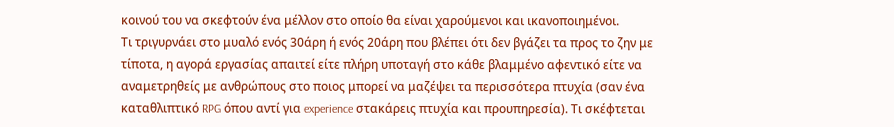κοινού του να σκεφτούν ένα μέλλον στο οποίο θα είναι χαρούμενοι και ικανοποιημένοι.
Τι τριγυρνάει στο μυαλό ενός 30άρη ή ενός 20άρη που βλέπει ότι δεν βγάζει τα προς το ζην με τίποτα, η αγορά εργασίας απαιτεί είτε πλήρη υποταγή στο κάθε βλαμμένο αφεντικό είτε να αναμετρηθείς με ανθρώπους στο ποιος μπορεί να μαζέψει τα περισσότερα πτυχία (σαν ένα καταθλιπτικό RPG όπου αντί για experience στακάρεις πτυχία και προυπηρεσία). Τι σκέφτεται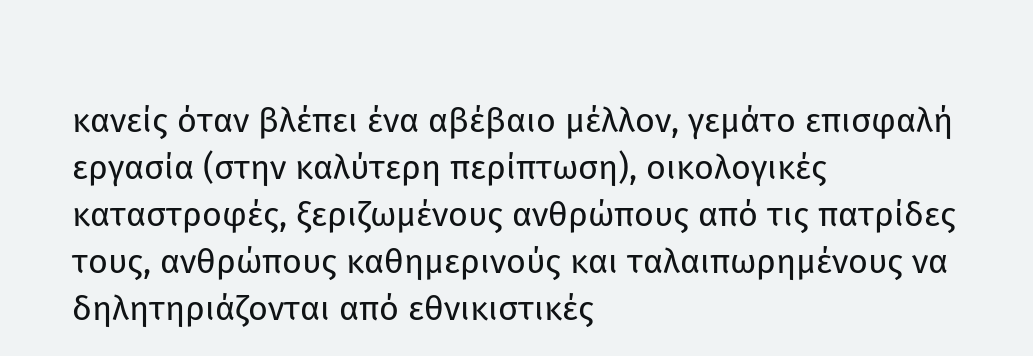κανείς όταν βλέπει ένα αβέβαιο μέλλον, γεμάτο επισφαλή εργασία (στην καλύτερη περίπτωση), οικολογικές καταστροφές, ξεριζωμένους ανθρώπους από τις πατρίδες τους, ανθρώπους καθημερινούς και ταλαιπωρημένους να δηλητηριάζονται από εθνικιστικές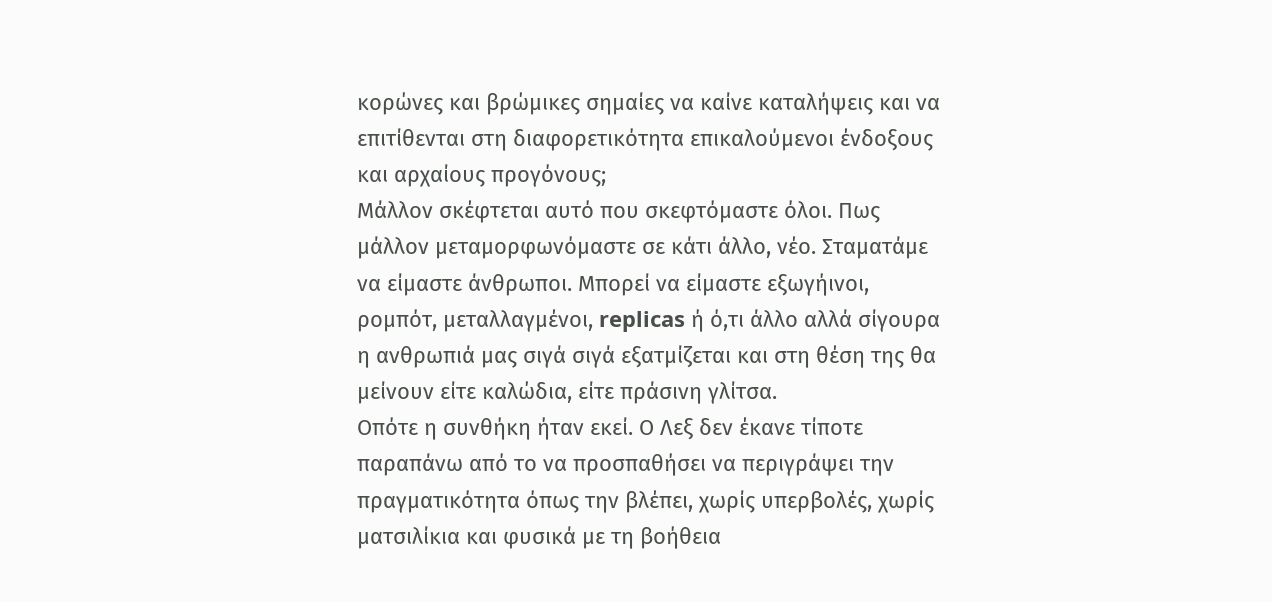κορώνες και βρώμικες σημαίες να καίνε καταλήψεις και να επιτίθενται στη διαφορετικότητα επικαλούμενοι ένδοξους και αρχαίους προγόνους;
Μάλλον σκέφτεται αυτό που σκεφτόμαστε όλοι. Πως μάλλον μεταμορφωνόμαστε σε κάτι άλλο, νέο. Σταματάμε να είμαστε άνθρωποι. Μπορεί να είμαστε εξωγήινοι, ρομπότ, μεταλλαγμένοι, replicas ή ό,τι άλλο αλλά σίγουρα η ανθρωπιά μας σιγά σιγά εξατμίζεται και στη θέση της θα μείνουν είτε καλώδια, είτε πράσινη γλίτσα.
Οπότε η συνθήκη ήταν εκεί. Ο Λεξ δεν έκανε τίποτε παραπάνω από το να προσπαθήσει να περιγράψει την πραγματικότητα όπως την βλέπει, χωρίς υπερβολές, χωρίς ματσιλίκια και φυσικά με τη βοήθεια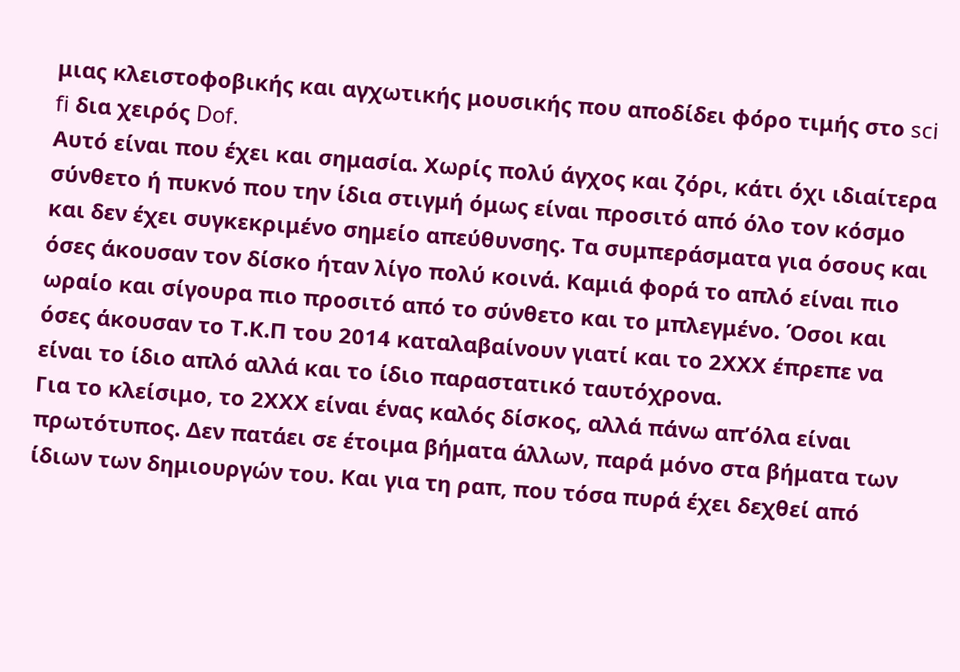μιας κλειστοφοβικής και αγχωτικής μουσικής που αποδίδει φόρο τιμής στο sci fi δια χειρός Dof.
Αυτό είναι που έχει και σημασία. Χωρίς πολύ άγχος και ζόρι, κάτι όχι ιδιαίτερα σύνθετο ή πυκνό που την ίδια στιγμή όμως είναι προσιτό από όλο τον κόσμο και δεν έχει συγκεκριμένο σημείο απεύθυνσης. Τα συμπεράσματα για όσους και όσες άκουσαν τον δίσκο ήταν λίγο πολύ κοινά. Καμιά φορά το απλό είναι πιο ωραίο και σίγουρα πιο προσιτό από το σύνθετο και το μπλεγμένο. Όσοι και όσες άκουσαν το Τ.Κ.Π του 2014 καταλαβαίνουν γιατί και το 2ΧΧΧ έπρεπε να είναι το ίδιο απλό αλλά και το ίδιο παραστατικό ταυτόχρονα.
Για το κλείσιμο, το 2ΧΧΧ είναι ένας καλός δίσκος, αλλά πάνω απ’όλα είναι πρωτότυπος. Δεν πατάει σε έτοιμα βήματα άλλων, παρά μόνο στα βήματα των ίδιων των δημιουργών του. Και για τη ραπ, που τόσα πυρά έχει δεχθεί από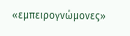«εμπειρογνώμονες»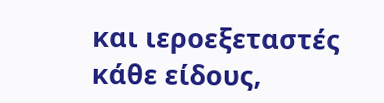και ιεροεξεταστές κάθε είδους,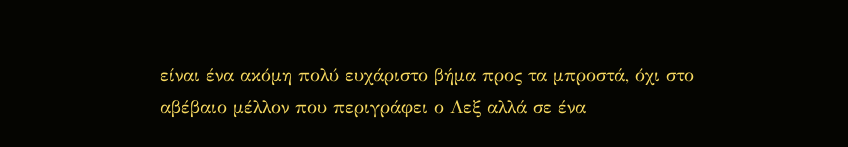είναι ένα ακόμη πολύ ευχάριστο βήμα προς τα μπροστά, όχι στο αβέβαιο μέλλον που περιγράφει ο Λεξ αλλά σε ένα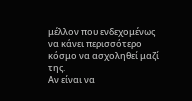μέλλον που ενδεχομένως να κάνει περισσότερο κόσμο να ασχοληθεί μαζί της.
Αν είναι να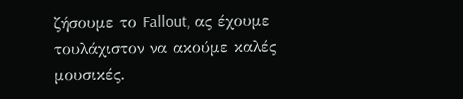ζήσουμε το Fallout, ας έχουμε τουλάχιστον να ακούμε καλές μουσικές.